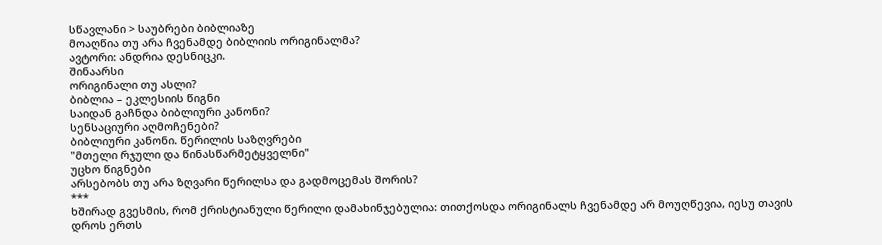სწავლანი > საუბრები ბიბლიაზე
მოაღწია თუ არა ჩვენამდე ბიბლიის ორიგინალმა?
ავტორი: ანდრია დესნიცკი.
შინაარსი
ორიგინალი თუ ასლი?
ბიბლია – ეკლესიის წიგნი
საიდან გაჩნდა ბიბლიური კანონი?
სენსაციური აღმოჩენები?
ბიბლიური კანონი. წერილის საზღვრები
"მთელი რჯული და წინასწარმეტყველნი"
უცხო წიგნები
არსებობს თუ არა ზღვარი წერილსა და გადმოცემას შორის?
***
ხშირად გვესმის, რომ ქრისტიანული წერილი დამახინჯებულია: თითქოსდა ორიგინალს ჩვენამდე არ მოუღწევია, იესუ თავის დროს ერთს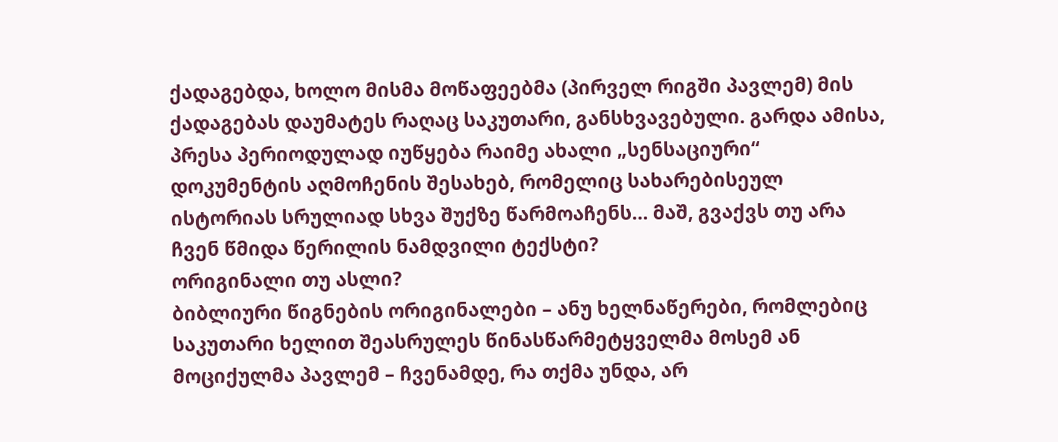ქადაგებდა, ხოლო მისმა მოწაფეებმა (პირველ რიგში პავლემ) მის ქადაგებას დაუმატეს რაღაც საკუთარი, განსხვავებული. გარდა ამისა, პრესა პერიოდულად იუწყება რაიმე ახალი „სენსაციური“ დოკუმენტის აღმოჩენის შესახებ, რომელიც სახარებისეულ ისტორიას სრულიად სხვა შუქზე წარმოაჩენს… მაშ, გვაქვს თუ არა ჩვენ წმიდა წერილის ნამდვილი ტექსტი?
ორიგინალი თუ ასლი?
ბიბლიური წიგნების ორიგინალები – ანუ ხელნაწერები, რომლებიც საკუთარი ხელით შეასრულეს წინასწარმეტყველმა მოსემ ან მოციქულმა პავლემ – ჩვენამდე, რა თქმა უნდა, არ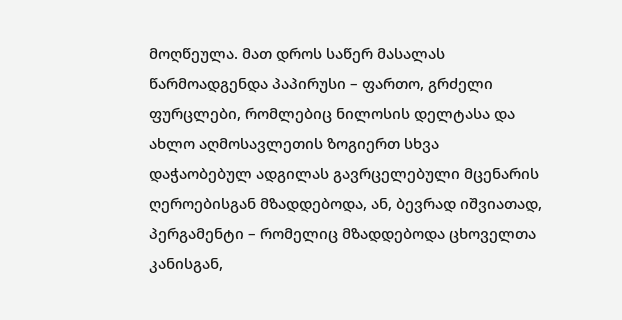მოღწეულა. მათ დროს საწერ მასალას წარმოადგენდა პაპირუსი – ფართო, გრძელი ფურცლები, რომლებიც ნილოსის დელტასა და ახლო აღმოსავლეთის ზოგიერთ სხვა დაჭაობებულ ადგილას გავრცელებული მცენარის ღეროებისგან მზადდებოდა, ან, ბევრად იშვიათად, პერგამენტი – რომელიც მზადდებოდა ცხოველთა კანისგან,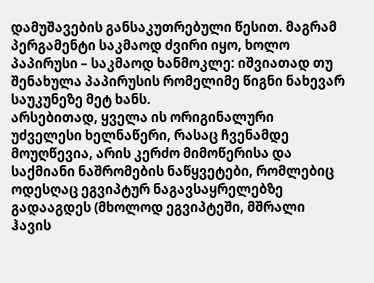დამუშავების განსაკუთრებული წესით. მაგრამ პერგამენტი საკმაოდ ძვირი იყო, ხოლო პაპირუსი – საკმაოდ ხანმოკლე: იშვიათად თუ შენახულა პაპირუსის რომელიმე წიგნი ნახევარ საუკუნეზე მეტ ხანს.
არსებითად, ყველა ის ორიგინალური უძველესი ხელნაწერი, რასაც ჩვენამდე მოუღწევია, არის კერძო მიმოწერისა და საქმიანი ნაშრომების ნაწყვეტები, რომლებიც ოდესღაც ეგვიპტურ ნაგავსაყრელებზე გადააგდეს (მხოლოდ ეგვიპტეში, მშრალი ჰავის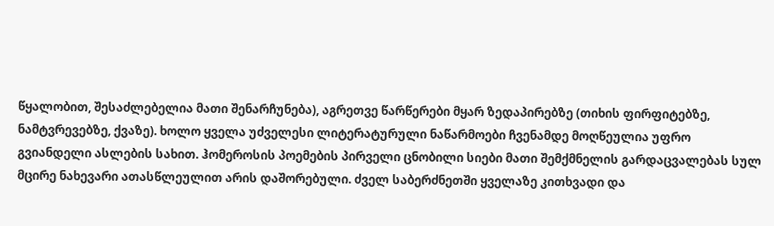წყალობით, შესაძლებელია მათი შენარჩუნება), აგრეთვე წარწერები მყარ ზედაპირებზე (თიხის ფირფიტებზე, ნამტვრევებზე, ქვაზე). ხოლო ყველა უძველესი ლიტერატურული ნაწარმოები ჩვენამდე მოღწეულია უფრო გვიანდელი ასლების სახით. ჰომეროსის პოემების პირველი ცნობილი სიები მათი შემქმნელის გარდაცვალებას სულ მცირე ნახევარი ათასწლეულით არის დაშორებული. ძველ საბერძნეთში ყველაზე კითხვადი და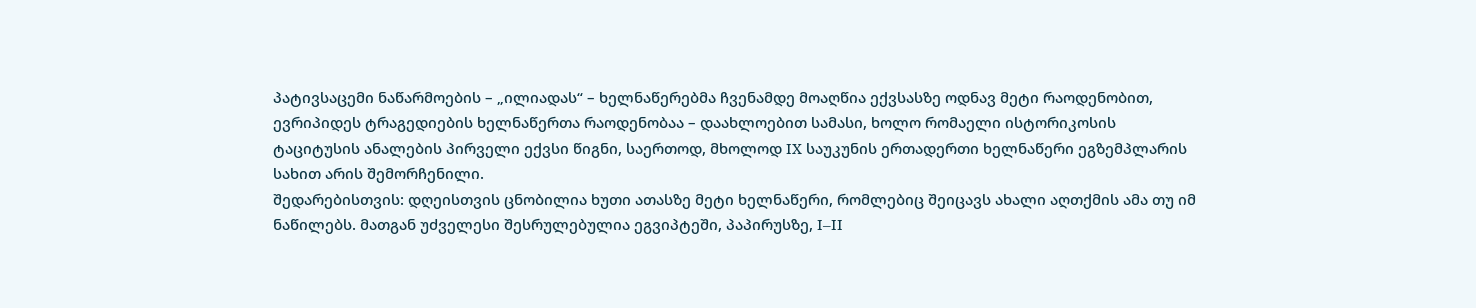პატივსაცემი ნაწარმოების – „ილიადას“ – ხელნაწერებმა ჩვენამდე მოაღწია ექვსასზე ოდნავ მეტი რაოდენობით, ევრიპიდეს ტრაგედიების ხელნაწერთა რაოდენობაა – დაახლოებით სამასი, ხოლო რომაელი ისტორიკოსის ტაციტუსის ანალების პირველი ექვსი წიგნი, საერთოდ, მხოლოდ IX საუკუნის ერთადერთი ხელნაწერი ეგზემპლარის სახით არის შემორჩენილი.
შედარებისთვის: დღეისთვის ცნობილია ხუთი ათასზე მეტი ხელნაწერი, რომლებიც შეიცავს ახალი აღთქმის ამა თუ იმ ნაწილებს. მათგან უძველესი შესრულებულია ეგვიპტეში, პაპირუსზე, I–II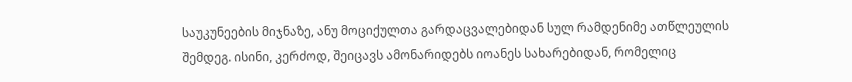საუკუნეების მიჯნაზე, ანუ მოციქულთა გარდაცვალებიდან სულ რამდენიმე ათწლეულის შემდეგ. ისინი, კერძოდ, შეიცავს ამონარიდებს იოანეს სახარებიდან, რომელიც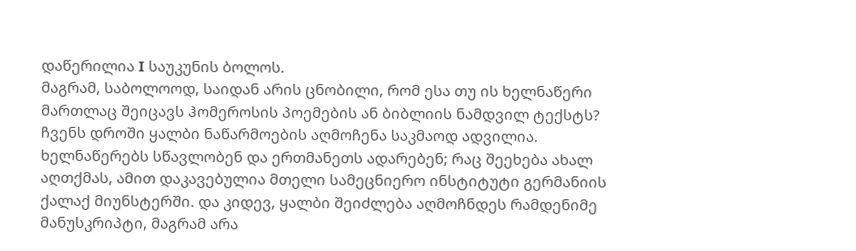დაწერილია I საუკუნის ბოლოს.
მაგრამ, საბოლოოდ, საიდან არის ცნობილი, რომ ესა თუ ის ხელნაწერი მართლაც შეიცავს ჰომეროსის პოემების ან ბიბლიის ნამდვილ ტექსტს? ჩვენს დროში ყალბი ნაწარმოების აღმოჩენა საკმაოდ ადვილია. ხელნაწერებს სწავლობენ და ერთმანეთს ადარებენ; რაც შეეხება ახალ აღთქმას, ამით დაკავებულია მთელი სამეცნიერო ინსტიტუტი გერმანიის ქალაქ მიუნსტერში. და კიდევ, ყალბი შეიძლება აღმოჩნდეს რამდენიმე მანუსკრიპტი, მაგრამ არა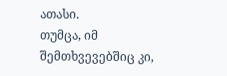ათასი.
თუმცა, იმ შემთხვევებშიც კი,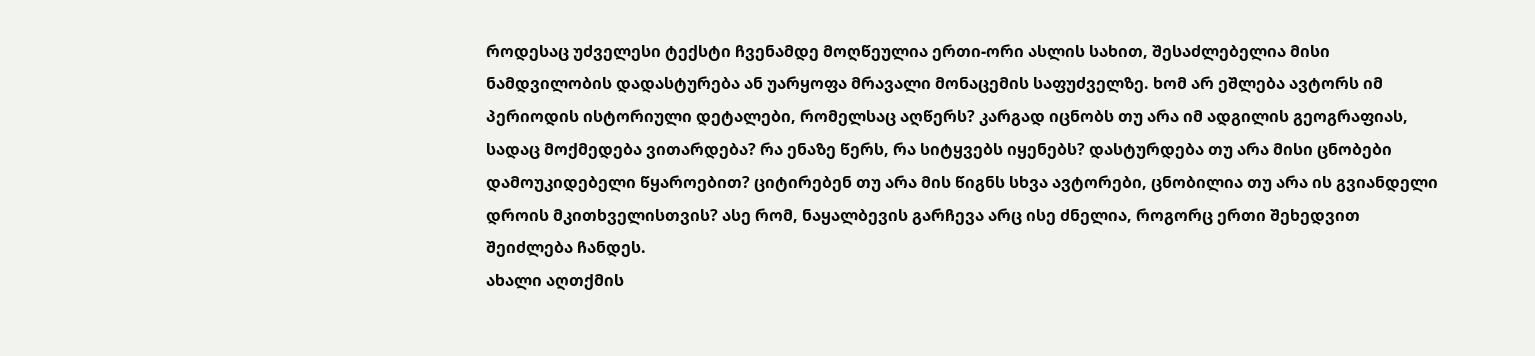როდესაც უძველესი ტექსტი ჩვენამდე მოღწეულია ერთი-ორი ასლის სახით, შესაძლებელია მისი ნამდვილობის დადასტურება ან უარყოფა მრავალი მონაცემის საფუძველზე. ხომ არ ეშლება ავტორს იმ პერიოდის ისტორიული დეტალები, რომელსაც აღწერს? კარგად იცნობს თუ არა იმ ადგილის გეოგრაფიას, სადაც მოქმედება ვითარდება? რა ენაზე წერს, რა სიტყვებს იყენებს? დასტურდება თუ არა მისი ცნობები დამოუკიდებელი წყაროებით? ციტირებენ თუ არა მის წიგნს სხვა ავტორები, ცნობილია თუ არა ის გვიანდელი დროის მკითხველისთვის? ასე რომ, ნაყალბევის გარჩევა არც ისე ძნელია, როგორც ერთი შეხედვით შეიძლება ჩანდეს.
ახალი აღთქმის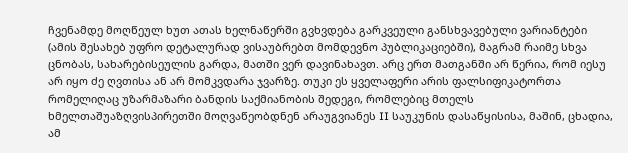ჩვენამდე მოღწეულ ხუთ ათას ხელნაწერში გვხვდება გარკვეული განსხვავებული ვარიანტები (ამის შესახებ უფრო დეტალურად ვისაუბრებთ მომდევნო პუბლიკაციებში), მაგრამ რაიმე სხვა ცნობას, სახარებისეულის გარდა, მათში ვერ დავინახავთ. არც ერთ მათგანში არ წერია, რომ იესუ არ იყო ძე ღვთისა ან არ მომკვდარა ჯვარზე. თუკი ეს ყველაფერი არის ფალსიფიკატორთა რომელიღაც უზარმაზარი ბანდის საქმიანობის შედეგი, რომლებიც მთელს ხმელთაშუაზღვისპირეთში მოღვაწეობდნენ არაუგვიანეს II საუკუნის დასაწყისისა, მაშინ, ცხადია, ამ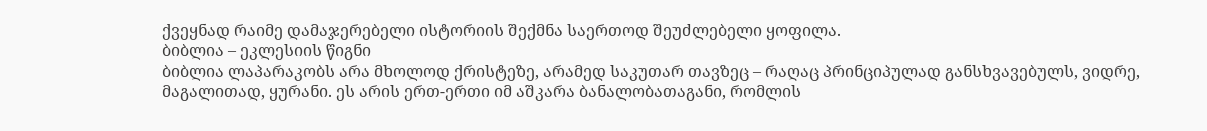ქვეყნად რაიმე დამაჯერებელი ისტორიის შექმნა საერთოდ შეუძლებელი ყოფილა.
ბიბლია – ეკლესიის წიგნი
ბიბლია ლაპარაკობს არა მხოლოდ ქრისტეზე, არამედ საკუთარ თავზეც – რაღაც პრინციპულად განსხვავებულს, ვიდრე, მაგალითად, ყურანი. ეს არის ერთ-ერთი იმ აშკარა ბანალობათაგანი, რომლის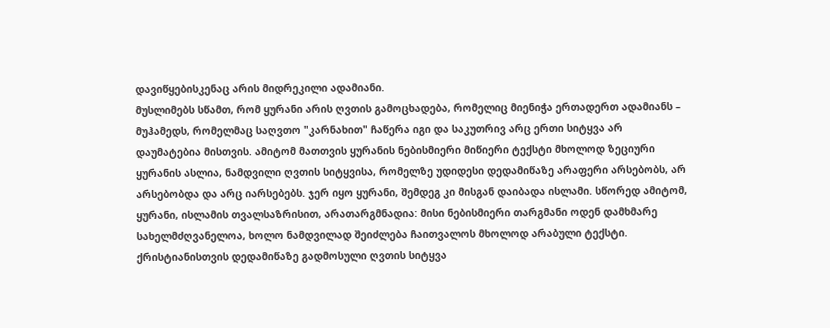დავიწყებისკენაც არის მიდრეკილი ადამიანი.
მუსლიმებს სწამთ, რომ ყურანი არის ღვთის გამოცხადება, რომელიც მიენიჭა ერთადერთ ადამიანს – მუჰამედს, რომელმაც საღვთო "კარნახით" ჩაწერა იგი და საკუთრივ არც ერთი სიტყვა არ დაუმატებია მისთვის. ამიტომ მათთვის ყურანის ნებისმიერი მიწიერი ტექსტი მხოლოდ ზეციური ყურანის ასლია, ნამდვილი ღვთის სიტყვისა, რომელზე უდიდესი დედამიწაზე არაფერი არსებობს, არ არსებობდა და არც იარსებებს. ჯერ იყო ყურანი, შემდეგ კი მისგან დაიბადა ისლამი. სწორედ ამიტომ, ყურანი, ისლამის თვალსაზრისით, არათარგმნადია: მისი ნებისმიერი თარგმანი ოდენ დამხმარე სახელმძღვანელოა, ხოლო ნამდვილად შეიძლება ჩაითვალოს მხოლოდ არაბული ტექსტი.
ქრისტიანისთვის დედამიწაზე გადმოსული ღვთის სიტყვა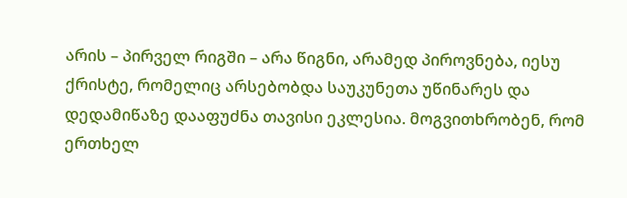არის – პირველ რიგში – არა წიგნი, არამედ პიროვნება, იესუ ქრისტე, რომელიც არსებობდა საუკუნეთა უწინარეს და დედამიწაზე დააფუძნა თავისი ეკლესია. მოგვითხრობენ, რომ ერთხელ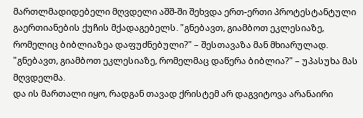მართლმადიდებელი მღვდელი აშშ-ში შეხვდა ერთ-ერთი პროტესტანტული გაერთიანების ქუჩის მქადაგებელს. "გნებავთ, გიამბოთ ეკლესიაზე, რომელიც ბიბლიაზეა დაფუძნებული?" – შესთავაზა მან მხიარულად. "გნებავთ, გიამბოთ ეკლესიაზე, რომელმაც დაწერა ბიბლია?" – უპასუხა მას მღვდელმა.
და ის მართალი იყო, რადგან თავად ქრისტემ არ დაგვიტოვა არანაირი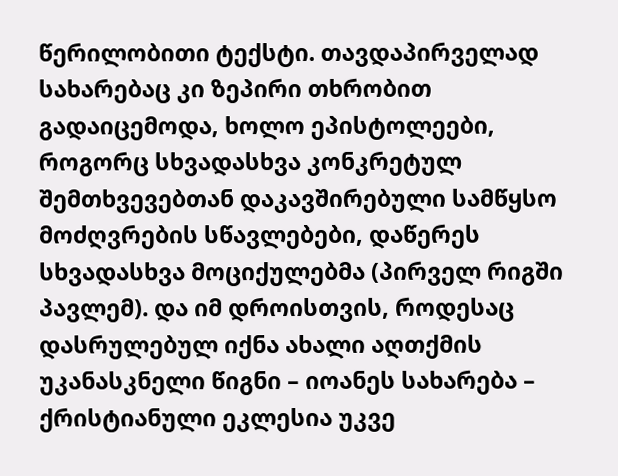წერილობითი ტექსტი. თავდაპირველად სახარებაც კი ზეპირი თხრობით გადაიცემოდა, ხოლო ეპისტოლეები, როგორც სხვადასხვა კონკრეტულ შემთხვევებთან დაკავშირებული სამწყსო მოძღვრების სწავლებები, დაწერეს სხვადასხვა მოციქულებმა (პირველ რიგში პავლემ). და იმ დროისთვის, როდესაც დასრულებულ იქნა ახალი აღთქმის უკანასკნელი წიგნი – იოანეს სახარება – ქრისტიანული ეკლესია უკვე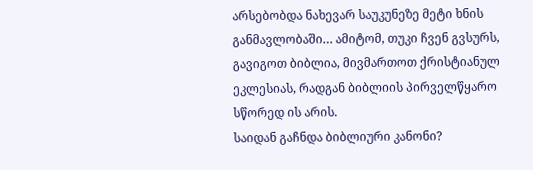არსებობდა ნახევარ საუკუნეზე მეტი ხნის განმავლობაში… ამიტომ, თუკი ჩვენ გვსურს, გავიგოთ ბიბლია, მივმართოთ ქრისტიანულ ეკლესიას, რადგან ბიბლიის პირველწყარო სწორედ ის არის.
საიდან გაჩნდა ბიბლიური კანონი?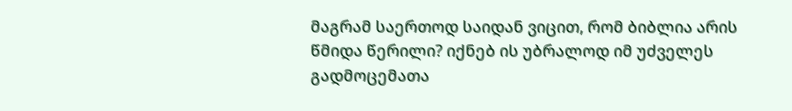მაგრამ საერთოდ საიდან ვიცით, რომ ბიბლია არის წმიდა წერილი? იქნებ ის უბრალოდ იმ უძველეს გადმოცემათა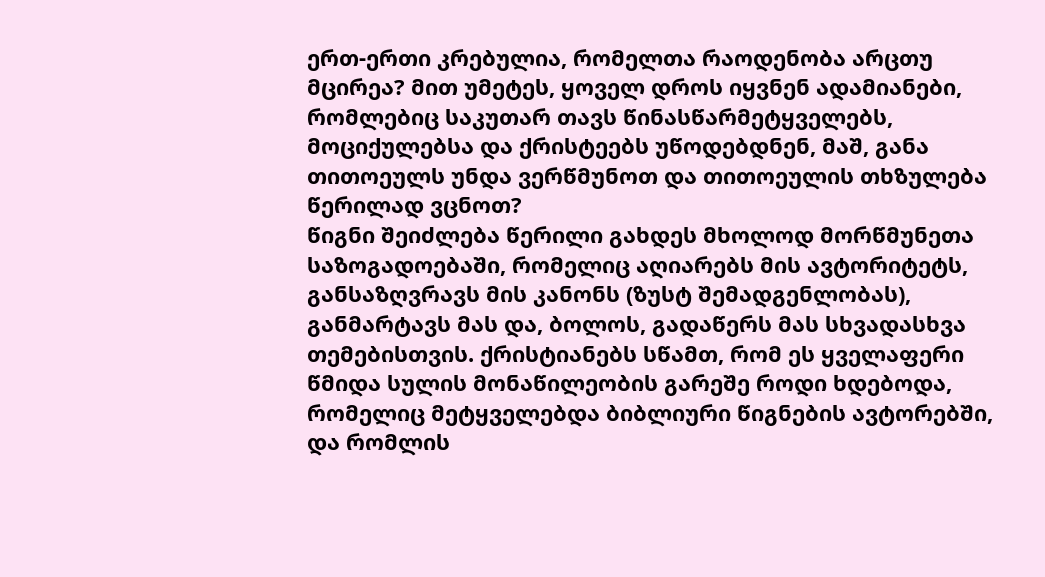ერთ-ერთი კრებულია, რომელთა რაოდენობა არცთუ მცირეა? მით უმეტეს, ყოველ დროს იყვნენ ადამიანები, რომლებიც საკუთარ თავს წინასწარმეტყველებს, მოციქულებსა და ქრისტეებს უწოდებდნენ, მაშ, განა თითოეულს უნდა ვერწმუნოთ და თითოეულის თხზულება წერილად ვცნოთ?
წიგნი შეიძლება წერილი გახდეს მხოლოდ მორწმუნეთა საზოგადოებაში, რომელიც აღიარებს მის ავტორიტეტს, განსაზღვრავს მის კანონს (ზუსტ შემადგენლობას), განმარტავს მას და, ბოლოს, გადაწერს მას სხვადასხვა თემებისთვის. ქრისტიანებს სწამთ, რომ ეს ყველაფერი წმიდა სულის მონაწილეობის გარეშე როდი ხდებოდა, რომელიც მეტყველებდა ბიბლიური წიგნების ავტორებში, და რომლის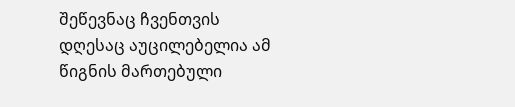შეწევნაც ჩვენთვის დღესაც აუცილებელია ამ წიგნის მართებული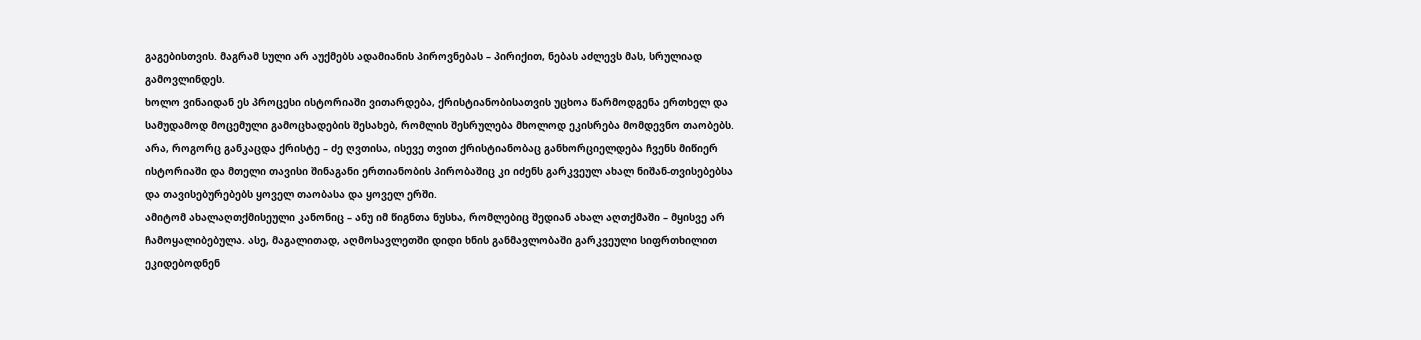გაგებისთვის. მაგრამ სული არ აუქმებს ადამიანის პიროვნებას – პირიქით, ნებას აძლევს მას, სრულიად გამოვლინდეს.
ხოლო ვინაიდან ეს პროცესი ისტორიაში ვითარდება, ქრისტიანობისათვის უცხოა წარმოდგენა ერთხელ და სამუდამოდ მოცემული გამოცხადების შესახებ, რომლის შესრულება მხოლოდ ეკისრება მომდევნო თაობებს. არა, როგორც განკაცდა ქრისტე – ძე ღვთისა, ისევე თვით ქრისტიანობაც განხორციელდება ჩვენს მიწიერ ისტორიაში და მთელი თავისი შინაგანი ერთიანობის პირობაშიც კი იძენს გარკვეულ ახალ ნიშან-თვისებებსა და თავისებურებებს ყოველ თაობასა და ყოველ ერში.
ამიტომ ახალაღთქმისეული კანონიც – ანუ იმ წიგნთა ნუსხა, რომლებიც შედიან ახალ აღთქმაში – მყისვე არ ჩამოყალიბებულა. ასე, მაგალითად, აღმოსავლეთში დიდი ხნის განმავლობაში გარკვეული სიფრთხილით ეკიდებოდნენ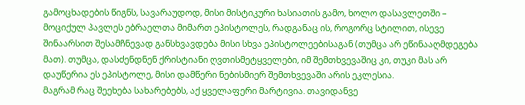გამოცხადების წიგნს, სავარაუდოდ, მისი მისტიკური ხასიათის გამო, ხოლო დასავლეთში – მოციქულ პავლეს ებრაელთა მიმართ ეპისტოლეს, რადგანაც ის, როგორც სტილით, ისევე შინაარსით შესამჩნევად განსხვავდება მისი სხვა ეპისტოლეებისაგან (თუმცა არ ეწინააღმდეგება მათ). თუმცა, დასძენდნენ ქრისტიანი ღვთისმეტყველები, იმ შემთხვევაშიც კი, თუკი მას არ დაუწერია ეს ეპისტოლე, მისი დამწერი ნებისმიერ შემთხვევაში არის ეკლესია.
მაგრამ რაც შეეხება სახარებებს, აქ ყველაფერი მარტივია. თავიდანვე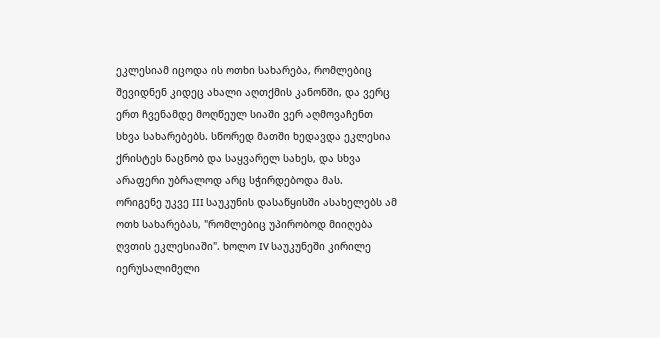ეკლესიამ იცოდა ის ოთხი სახარება, რომლებიც შევიდნენ კიდეც ახალი აღთქმის კანონში, და ვერც ერთ ჩვენამდე მოღწეულ სიაში ვერ აღმოვაჩენთ სხვა სახარებებს. სწორედ მათში ხედავდა ეკლესია ქრისტეს ნაცნობ და საყვარელ სახეს, და სხვა არაფერი უბრალოდ არც სჭირდებოდა მას.
ორიგენე უკვე III საუკუნის დასაწყისში ასახელებს ამ ოთხ სახარებას, "რომლებიც უპირობოდ მიიღება ღვთის ეკლესიაში". ხოლო IV საუკუნეში კირილე იერუსალიმელი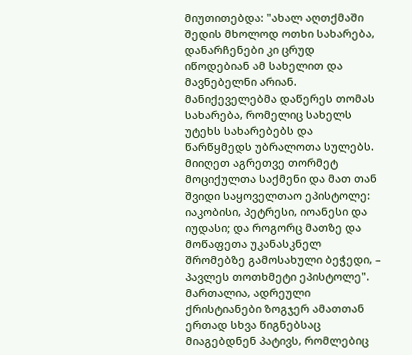მიუთითებდა: "ახალ აღთქმაში შედის მხოლოდ ოთხი სახარება, დანარჩენები კი ცრუდ იწოდებიან ამ სახელით და მავნებელნი არიან. მანიქეველებმა დაწერეს თომას სახარება, რომელიც სახელს უტეხს სახარებებს და წარწყმედს უბრალოთა სულებს. მიიღეთ აგრეთვე თორმეტ მოციქულთა საქმენი და მათ თან შვიდი საყოველთაო ეპისტოლე: იაკობისი, პეტრესი, იოანესი და იუდასი; და როგორც მათზე და მოწაფეთა უკანასკნელ შრომებზე გამოსახული ბეჭედი, – პავლეს თოთხმეტი ეპისტოლე".
მართალია, ადრეული ქრისტიანები ზოგჯერ ამათთან ერთად სხვა წიგნებსაც მიაგებდნენ პატივს, რომლებიც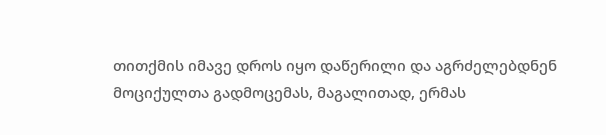თითქმის იმავე დროს იყო დაწერილი და აგრძელებდნენ მოციქულთა გადმოცემას, მაგალითად, ერმას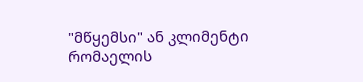"მწყემსი" ან კლიმენტი რომაელის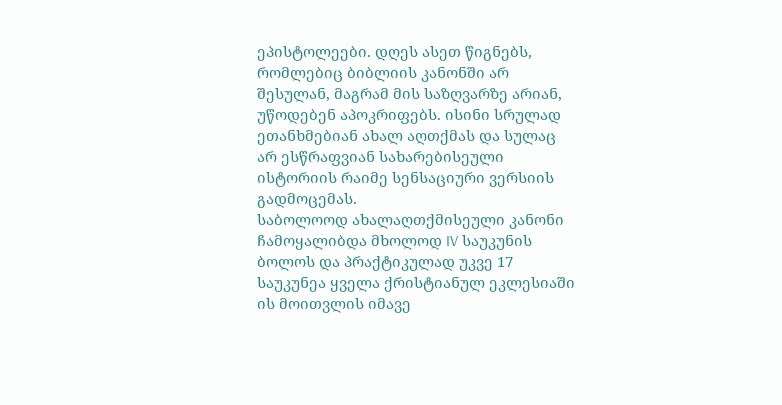ეპისტოლეები. დღეს ასეთ წიგნებს, რომლებიც ბიბლიის კანონში არ შესულან, მაგრამ მის საზღვარზე არიან, უწოდებენ აპოკრიფებს. ისინი სრულად ეთანხმებიან ახალ აღთქმას და სულაც არ ესწრაფვიან სახარებისეული ისტორიის რაიმე სენსაციური ვერსიის გადმოცემას.
საბოლოოდ ახალაღთქმისეული კანონი ჩამოყალიბდა მხოლოდ IV საუკუნის ბოლოს და პრაქტიკულად უკვე 17 საუკუნეა ყველა ქრისტიანულ ეკლესიაში ის მოითვლის იმავე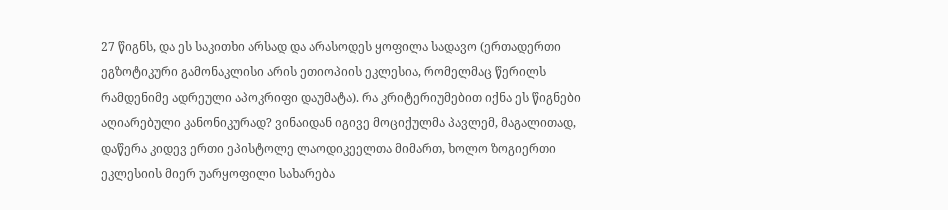27 წიგნს, და ეს საკითხი არსად და არასოდეს ყოფილა სადავო (ერთადერთი ეგზოტიკური გამონაკლისი არის ეთიოპიის ეკლესია, რომელმაც წერილს რამდენიმე ადრეული აპოკრიფი დაუმატა). რა კრიტერიუმებით იქნა ეს წიგნები აღიარებული კანონიკურად? ვინაიდან იგივე მოციქულმა პავლემ, მაგალითად, დაწერა კიდევ ერთი ეპისტოლე ლაოდიკეელთა მიმართ, ხოლო ზოგიერთი ეკლესიის მიერ უარყოფილი სახარება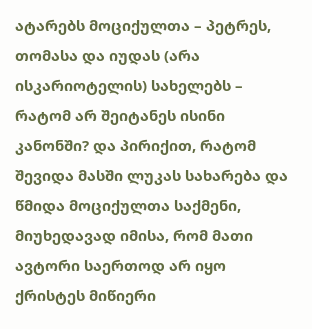ატარებს მოციქულთა – პეტრეს, თომასა და იუდას (არა ისკარიოტელის) სახელებს – რატომ არ შეიტანეს ისინი კანონში? და პირიქით, რატომ შევიდა მასში ლუკას სახარება და წმიდა მოციქულთა საქმენი, მიუხედავად იმისა, რომ მათი ავტორი საერთოდ არ იყო ქრისტეს მიწიერი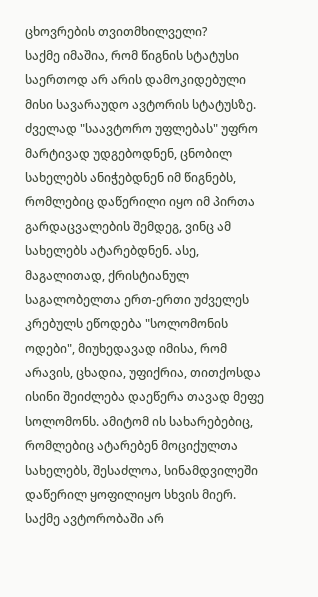ცხოვრების თვითმხილველი?
საქმე იმაშია, რომ წიგნის სტატუსი საერთოდ არ არის დამოკიდებული მისი სავარაუდო ავტორის სტატუსზე. ძველად "საავტორო უფლებას" უფრო მარტივად უდგებოდნენ, ცნობილ სახელებს ანიჭებდნენ იმ წიგნებს, რომლებიც დაწერილი იყო იმ პირთა გარდაცვალების შემდეგ, ვინც ამ სახელებს ატარებდნენ. ასე, მაგალითად, ქრისტიანულ საგალობელთა ერთ-ერთი უძველეს კრებულს ეწოდება "სოლომონის ოდები", მიუხედავად იმისა, რომ არავის, ცხადია, უფიქრია, თითქოსდა ისინი შეიძლება დაეწერა თავად მეფე სოლომონს. ამიტომ ის სახარებებიც, რომლებიც ატარებენ მოციქულთა სახელებს, შესაძლოა, სინამდვილეში დაწერილ ყოფილიყო სხვის მიერ. საქმე ავტორობაში არ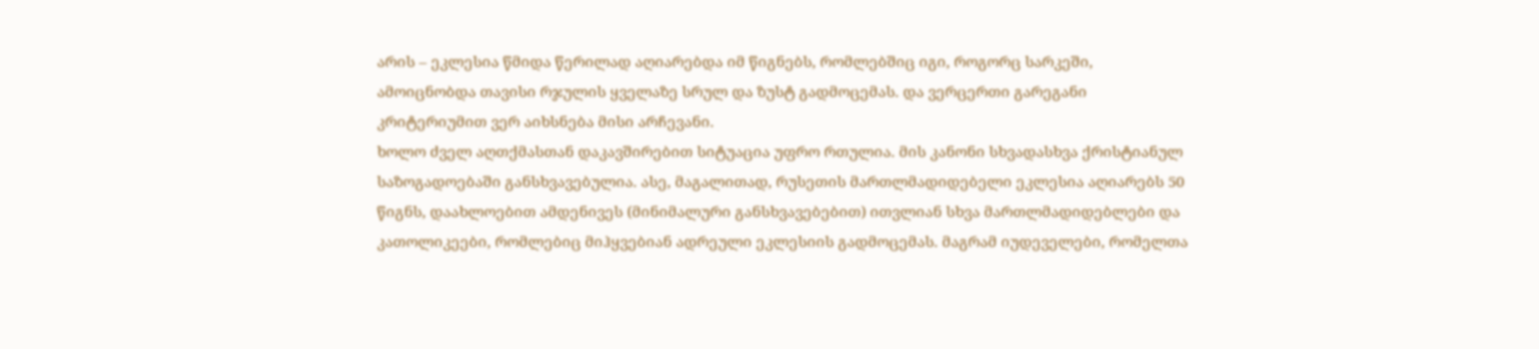არის – ეკლესია წმიდა წერილად აღიარებდა იმ წიგნებს, რომლებშიც იგი, როგორც სარკეში, ამოიცნობდა თავისი რჯულის ყველაზე სრულ და ზუსტ გადმოცემას. და ვერცერთი გარეგანი კრიტერიუმით ვერ აიხსნება მისი არჩევანი.
ხოლო ძველ აღთქმასთან დაკავშირებით სიტუაცია უფრო რთულია. მის კანონი სხვადასხვა ქრისტიანულ საზოგადოებაში განსხვავებულია. ასე, მაგალითად, რუსეთის მართლმადიდებელი ეკლესია აღიარებს 50 წიგნს, დაახლოებით ამდენივეს (მინიმალური განსხვავებებით) ითვლიან სხვა მართლმადიდებლები და კათოლიკეები, რომლებიც მიჰყვებიან ადრეული ეკლესიის გადმოცემას. მაგრამ იუდეველები, რომელთა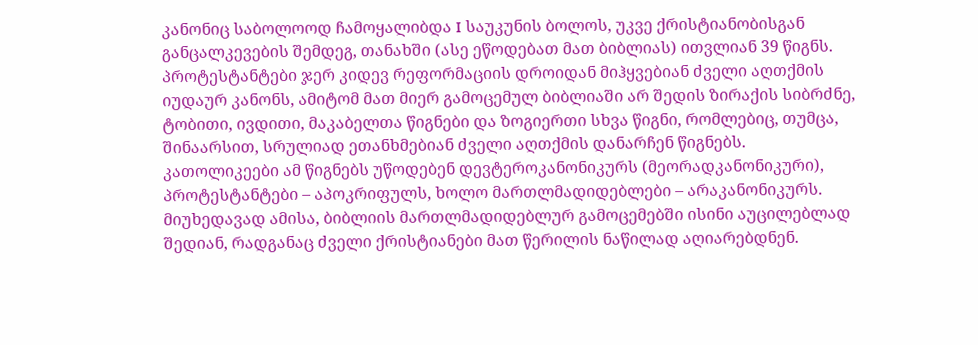კანონიც საბოლოოდ ჩამოყალიბდა I საუკუნის ბოლოს, უკვე ქრისტიანობისგან განცალკევების შემდეგ, თანახში (ასე ეწოდებათ მათ ბიბლიას) ითვლიან 39 წიგნს.
პროტესტანტები ჯერ კიდევ რეფორმაციის დროიდან მიჰყვებიან ძველი აღთქმის იუდაურ კანონს, ამიტომ მათ მიერ გამოცემულ ბიბლიაში არ შედის ზირაქის სიბრძნე, ტობითი, ივდითი, მაკაბელთა წიგნები და ზოგიერთი სხვა წიგნი, რომლებიც, თუმცა, შინაარსით, სრულიად ეთანხმებიან ძველი აღთქმის დანარჩენ წიგნებს. კათოლიკეები ამ წიგნებს უწოდებენ დევტეროკანონიკურს (მეორადკანონიკური), პროტესტანტები – აპოკრიფულს, ხოლო მართლმადიდებლები – არაკანონიკურს. მიუხედავად ამისა, ბიბლიის მართლმადიდებლურ გამოცემებში ისინი აუცილებლად შედიან, რადგანაც ძველი ქრისტიანები მათ წერილის ნაწილად აღიარებდნენ.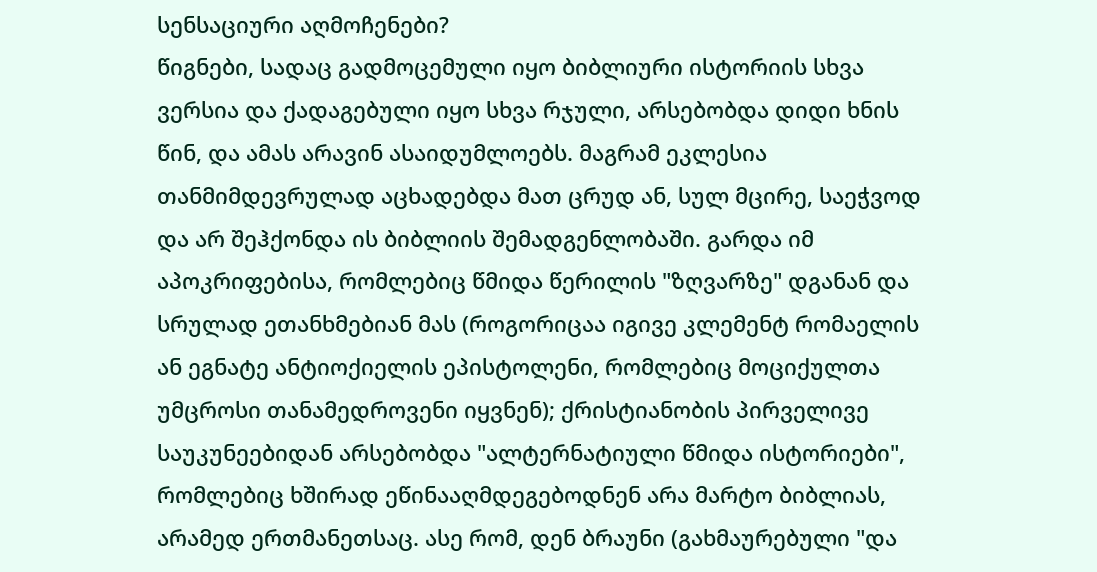სენსაციური აღმოჩენები?
წიგნები, სადაც გადმოცემული იყო ბიბლიური ისტორიის სხვა ვერსია და ქადაგებული იყო სხვა რჯული, არსებობდა დიდი ხნის წინ, და ამას არავინ ასაიდუმლოებს. მაგრამ ეკლესია თანმიმდევრულად აცხადებდა მათ ცრუდ ან, სულ მცირე, საეჭვოდ და არ შეჰქონდა ის ბიბლიის შემადგენლობაში. გარდა იმ აპოკრიფებისა, რომლებიც წმიდა წერილის "ზღვარზე" დგანან და სრულად ეთანხმებიან მას (როგორიცაა იგივე კლემენტ რომაელის ან ეგნატე ანტიოქიელის ეპისტოლენი, რომლებიც მოციქულთა უმცროსი თანამედროვენი იყვნენ); ქრისტიანობის პირველივე საუკუნეებიდან არსებობდა "ალტერნატიული წმიდა ისტორიები", რომლებიც ხშირად ეწინააღმდეგებოდნენ არა მარტო ბიბლიას, არამედ ერთმანეთსაც. ასე რომ, დენ ბრაუნი (გახმაურებული "და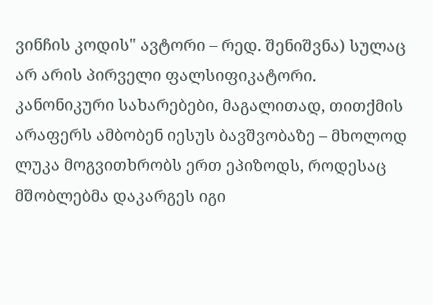ვინჩის კოდის" ავტორი – რედ. შენიშვნა) სულაც არ არის პირველი ფალსიფიკატორი.
კანონიკური სახარებები, მაგალითად, თითქმის არაფერს ამბობენ იესუს ბავშვობაზე – მხოლოდ ლუკა მოგვითხრობს ერთ ეპიზოდს, როდესაც მშობლებმა დაკარგეს იგი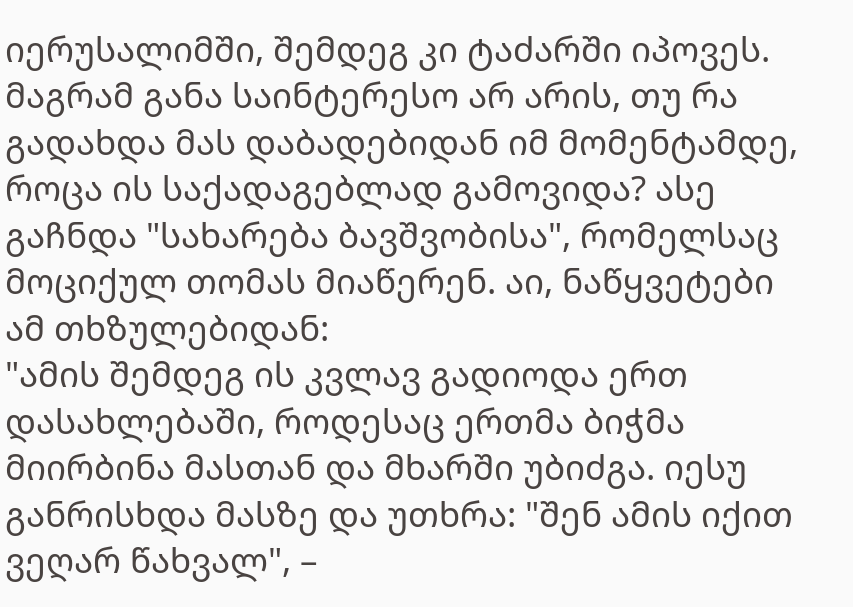იერუსალიმში, შემდეგ კი ტაძარში იპოვეს. მაგრამ განა საინტერესო არ არის, თუ რა გადახდა მას დაბადებიდან იმ მომენტამდე, როცა ის საქადაგებლად გამოვიდა? ასე გაჩნდა "სახარება ბავშვობისა", რომელსაც მოციქულ თომას მიაწერენ. აი, ნაწყვეტები ამ თხზულებიდან:
"ამის შემდეგ ის კვლავ გადიოდა ერთ დასახლებაში, როდესაც ერთმა ბიჭმა მიირბინა მასთან და მხარში უბიძგა. იესუ განრისხდა მასზე და უთხრა: "შენ ამის იქით ვეღარ წახვალ", –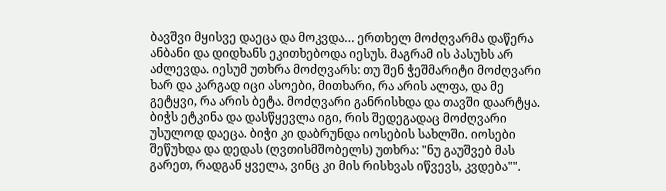ბავშვი მყისვე დაეცა და მოკვდა… ერთხელ მოძღვარმა დაწერა ანბანი და დიდხანს ეკითხებოდა იესუს. მაგრამ ის პასუხს არ აძლევდა. იესუმ უთხრა მოძღვარს: თუ შენ ჭეშმარიტი მოძღვარი ხარ და კარგად იცი ასოები, მითხარი, რა არის ალფა, და მე გეტყვი, რა არის ბეტა. მოძღვარი განრისხდა და თავში დაარტყა. ბიჭს ეტკინა და დასწყევლა იგი, რის შედეგადაც მოძღვარი უსულოდ დაეცა. ბიჭი კი დაბრუნდა იოსების სახლში. იოსები შეწუხდა და დედას (ღვთისმშობელს) უთხრა: "ნუ გაუშვებ მას გარეთ, რადგან ყველა, ვინც კი მის რისხვას იწვევს, კვდება"".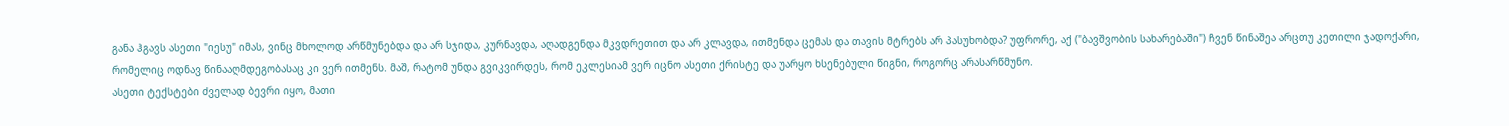განა ჰგავს ასეთი "იესუ" იმას, ვინც მხოლოდ არწმუნებდა და არ სჯიდა, კურნავდა, აღადგენდა მკვდრეთით და არ კლავდა, ითმენდა ცემას და თავის მტრებს არ პასუხობდა? უფრორე, აქ ("ბავშვობის სახარებაში") ჩვენ წინაშეა არცთუ კეთილი ჯადოქარი, რომელიც ოდნავ წინააღმდეგობასაც კი ვერ ითმენს. მაშ, რატომ უნდა გვიკვირდეს, რომ ეკლესიამ ვერ იცნო ასეთი ქრისტე და უარყო ხსენებული წიგნი, როგორც არასარწმუნო.
ასეთი ტექსტები ძველად ბევრი იყო, მათი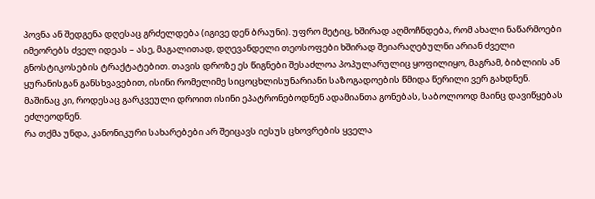პოვნა ან შედგენა დღესაც გრძელდება (იგივე დენ ბრაუნი). უფრო მეტიც, ხშირად აღმოჩნდება, რომ ახალი ნაწარმოები იმეორებს ძველ იდეას – ასე, მაგალითად, დღევანდელი თეოსოფები ხშირად შეიარაღებულნი არიან ძველი გნოსტიკოსების ტრაქტატებით. თავის დროზე ეს წიგნები შესაძლოა პოპულარულიც ყოფილიყო, მაგრამ, ბიბლიის ან ყურანისგან განსხვავებით, ისინი რომელიმე სიცოცხლისუნარიანი საზოგადოების წმიდა წერილი ვერ გახდნენ. მაშინაც კი, როდესაც გარკვეული დროით ისინი ეპატრონებოდნენ ადამიანთა გონებას, საბოლოოდ მაინც დავიწყებას ეძლეოდნენ.
რა თქმა უნდა, კანონიკური სახარებები არ შეიცავს იესუს ცხოვრების ყველა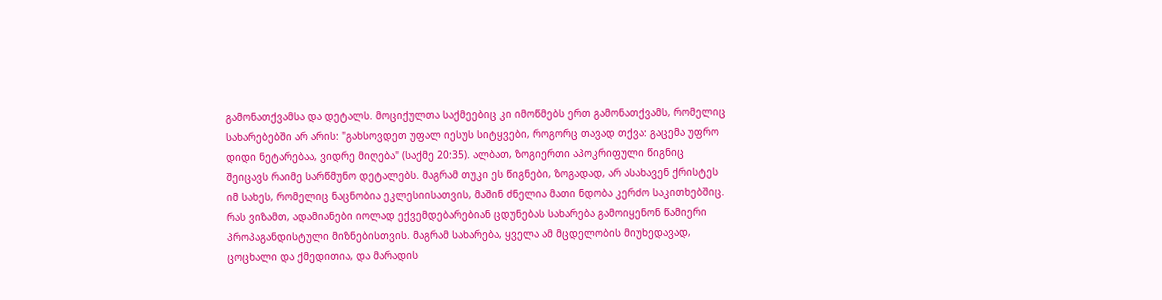გამონათქვამსა და დეტალს. მოციქულთა საქმეებიც კი იმოწმებს ერთ გამონათქვამს, რომელიც სახარებებში არ არის: "გახსოვდეთ უფალ იესუს სიტყვები, როგორც თავად თქვა: გაცემა უფრო დიდი ნეტარებაა, ვიდრე მიღება" (საქმე 20:35). ალბათ, ზოგიერთი აპოკრიფული წიგნიც შეიცავს რაიმე სარწმუნო დეტალებს. მაგრამ თუკი ეს წიგნები, ზოგადად, არ ასახავენ ქრისტეს იმ სახეს, რომელიც ნაცნობია ეკლესიისათვის, მაშინ ძნელია მათი ნდობა კერძო საკითხებშიც.
რას ვიზამთ, ადამიანები იოლად ექვემდებარებიან ცდუნებას სახარება გამოიყენონ წამიერი პროპაგანდისტული მიზნებისთვის. მაგრამ სახარება, ყველა ამ მცდელობის მიუხედავად, ცოცხალი და ქმედითია, და მარადის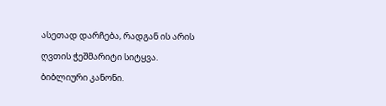ასეთად დარჩება, რადგან ის არის ღვთის ჭეშმარიტი სიტყვა.
ბიბლიური კანონი.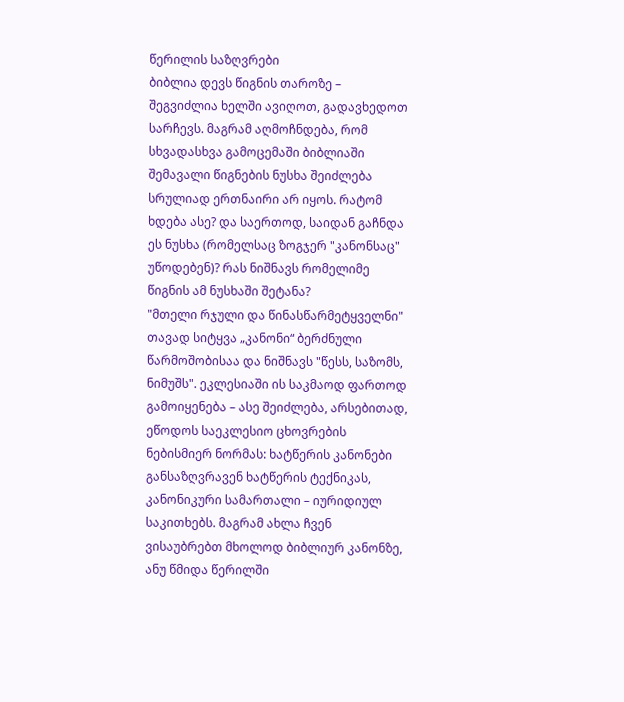წერილის საზღვრები
ბიბლია დევს წიგნის თაროზე – შეგვიძლია ხელში ავიღოთ, გადავხედოთ სარჩევს. მაგრამ აღმოჩნდება, რომ სხვადასხვა გამოცემაში ბიბლიაში შემავალი წიგნების ნუსხა შეიძლება სრულიად ერთნაირი არ იყოს. რატომ ხდება ასე? და საერთოდ, საიდან გაჩნდა ეს ნუსხა (რომელსაც ზოგჯერ "კანონსაც" უწოდებენ)? რას ნიშნავს რომელიმე წიგნის ამ ნუსხაში შეტანა?
"მთელი რჯული და წინასწარმეტყველნი"
თავად სიტყვა „კანონი“ ბერძნული წარმოშობისაა და ნიშნავს "წესს, საზომს, ნიმუშს". ეკლესიაში ის საკმაოდ ფართოდ გამოიყენება – ასე შეიძლება, არსებითად, ეწოდოს საეკლესიო ცხოვრების ნებისმიერ ნორმას: ხატწერის კანონები განსაზღვრავენ ხატწერის ტექნიკას, კანონიკური სამართალი – იურიდიულ საკითხებს. მაგრამ ახლა ჩვენ ვისაუბრებთ მხოლოდ ბიბლიურ კანონზე, ანუ წმიდა წერილში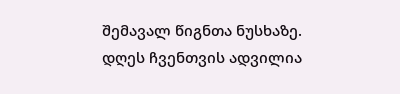შემავალ წიგნთა ნუსხაზე.
დღეს ჩვენთვის ადვილია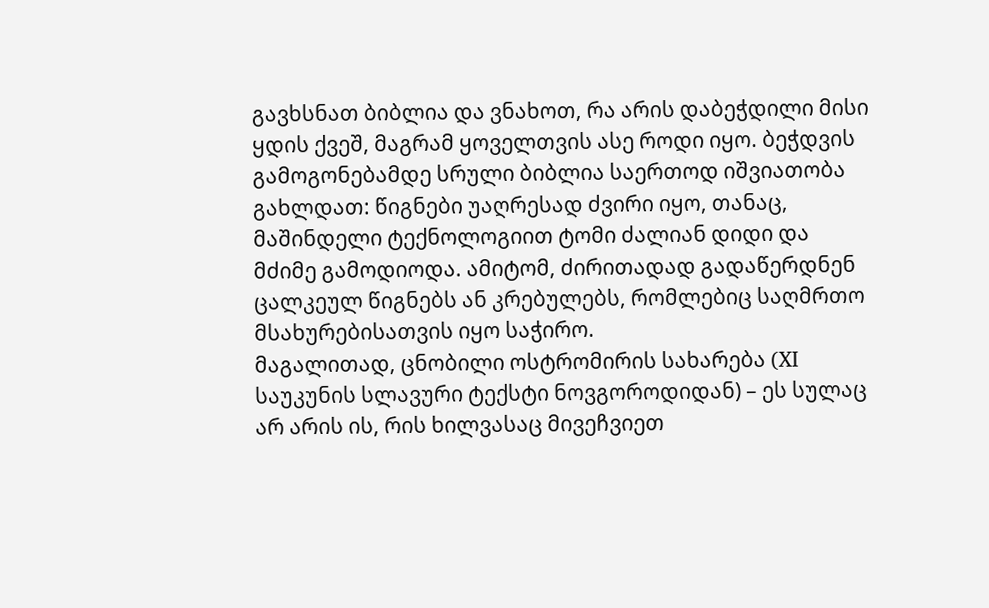გავხსნათ ბიბლია და ვნახოთ, რა არის დაბეჭდილი მისი ყდის ქვეშ, მაგრამ ყოველთვის ასე როდი იყო. ბეჭდვის გამოგონებამდე სრული ბიბლია საერთოდ იშვიათობა გახლდათ: წიგნები უაღრესად ძვირი იყო, თანაც, მაშინდელი ტექნოლოგიით ტომი ძალიან დიდი და მძიმე გამოდიოდა. ამიტომ, ძირითადად გადაწერდნენ ცალკეულ წიგნებს ან კრებულებს, რომლებიც საღმრთო მსახურებისათვის იყო საჭირო.
მაგალითად, ცნობილი ოსტრომირის სახარება (XI საუკუნის სლავური ტექსტი ნოვგოროდიდან) – ეს სულაც არ არის ის, რის ხილვასაც მივეჩვიეთ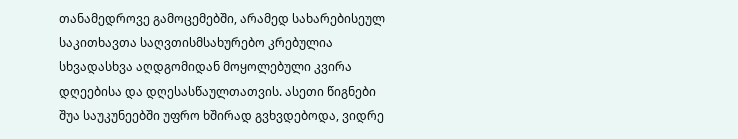თანამედროვე გამოცემებში, არამედ სახარებისეულ საკითხავთა საღვთისმსახურებო კრებულია სხვადასხვა აღდგომიდან მოყოლებული კვირა დღეებისა და დღესასწაულთათვის. ასეთი წიგნები შუა საუკუნეებში უფრო ხშირად გვხვდებოდა, ვიდრე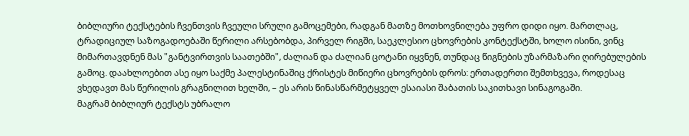ბიბლიური ტექსტების ჩვენთვის ჩვეული სრული გამოცემები, რადგან მათზე მოთხოვნილება უფრო დიდი იყო. მართლაც, ტრადიციულ საზოგადოებაში წერილი არსებობდა, პირველ რიგში, საეკლესიო ცხოვრების კონტექსტში, ხოლო ისინი, ვინც მიმართავდნენ მას "განტვირთვის საათებში", ძალიან და ძალიან ცოტანი იყვნენ, თუნდაც წიგნების უზარმაზარი ღირებულების გამოც. დაახლოებით ასე იყო საქმე პალესტინაშიც ქრისტეს მიწიერი ცხოვრების დროს: ერთადერთი შემთხვევა, როდესაც ვხედავთ მას წერილის გრაგნილით ხელში, – ეს არის წინასწარმეტყველ ესაიასი შაბათის საკითხავი სინაგოგაში.
მაგრამ ბიბლიურ ტექსტს უბრალო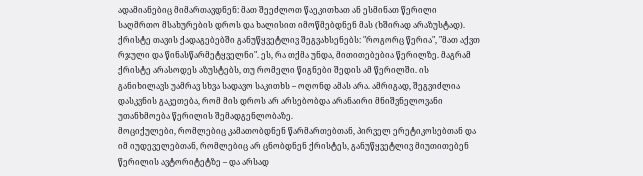ადამიანებიც მიმართავდნენ: მათ შეეძლოთ წაეკითხათ ან ესმინათ წერილი საღმრთო მსახურების დროს და ხალისით იმოწმებდნენ მას (ხშირად არაზუსტად). ქრისტე თავის ქადაგებებში განუწყვეტლივ შეგვახსენებს: "როგორც წერია", "მათ აქვთ რჯული და წინასწარმეტყველნი". ეს, რა თქმა უნდა, მითითებებია წერილზე. მაგრამ ქრისტე არასოდეს აზუსტებს, თუ რომელი წიგნები შედის ამ წერილში. ის განიხილავს უამრავ სხვა სადავო საკითხს – ოღონდ ამას არა. ამრიგად, შეგვიძლია დასკვნის გაკეთება, რომ მის დროს არ არსებობდა არანაირი მნიშვნელოვანი უთანხმოება წერილის შემადგენლობაზე.
მოციქულები, რომლებიც კამათობდნენ წარმართებთან, პირველ ერეტიკოსებთან და იმ იუდეველებთან, რომლებიც არ ცნობდნენ ქრისტეს, განუწყვეტლივ მიუთითებენ წერილის ავტორიტეტზე – და არსად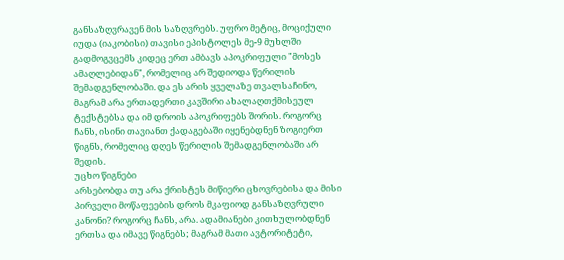განსაზღვრავენ მის საზღვრებს. უფრო მეტიც, მოციქული იუდა (იაკობისი) თავისი ეპისტოლეს მე-9 მუხლში გადმოგვცემს კიდეც ერთ ამბავს აპოკრიფული "მოსეს ამაღლებიდან", რომელიც არ შედიოდა წერილის შემადგენლობაში. და ეს არის ყველაზე თვალსაჩინო, მაგრამ არა ერთადერთი კავშირი ახალაღთქმისეულ ტექსტებსა და იმ დროის აპოკრიფებს შორის. როგორც ჩანს, ისინი თავიანთ ქადაგებაში იყენებდნენ ზოგიერთ წიგნს, რომელიც დღეს წერილის შემადგენლობაში არ შედის.
უცხო წიგნები
არსებობდა თუ არა ქრისტეს მიწიერი ცხოვრებისა და მისი პირველი მოწაფეების დროს მკაფიოდ განსაზღვრული კანონი? როგორც ჩანს, არა. ადამიანები კითხულობდნენ ერთსა და იმავე წიგნებს; მაგრამ მათი ავტორიტეტი,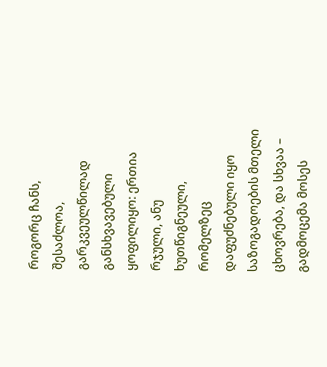როგორც ჩანს, შესაძლოა, გარკვეულწილად განსხვავებული ყოფილიყო: ერთია რჯული, ანუ ხუთწიგნეული, რომელზეც დაფუძნებული იყო საზოგადოების მთელი ცხოვრება, და სხვაა – გადმოცემა მოსეს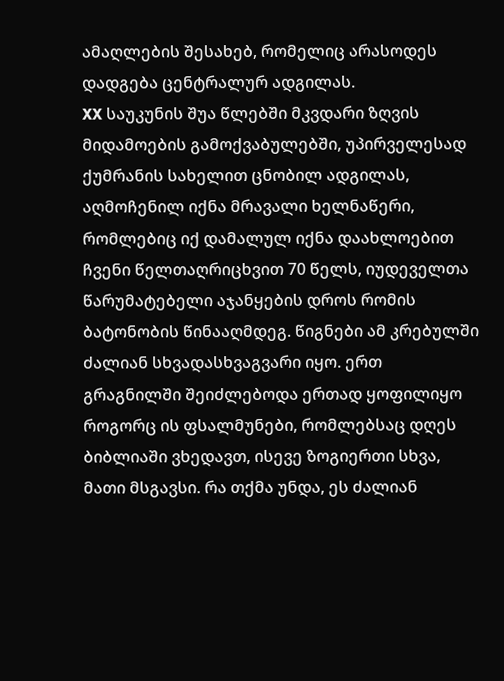ამაღლების შესახებ, რომელიც არასოდეს დადგება ცენტრალურ ადგილას.
XX საუკუნის შუა წლებში მკვდარი ზღვის მიდამოების გამოქვაბულებში, უპირველესად ქუმრანის სახელით ცნობილ ადგილას, აღმოჩენილ იქნა მრავალი ხელნაწერი, რომლებიც იქ დამალულ იქნა დაახლოებით ჩვენი წელთაღრიცხვით 70 წელს, იუდეველთა წარუმატებელი აჯანყების დროს რომის ბატონობის წინააღმდეგ. წიგნები ამ კრებულში ძალიან სხვადასხვაგვარი იყო. ერთ გრაგნილში შეიძლებოდა ერთად ყოფილიყო როგორც ის ფსალმუნები, რომლებსაც დღეს ბიბლიაში ვხედავთ, ისევე ზოგიერთი სხვა, მათი მსგავსი. რა თქმა უნდა, ეს ძალიან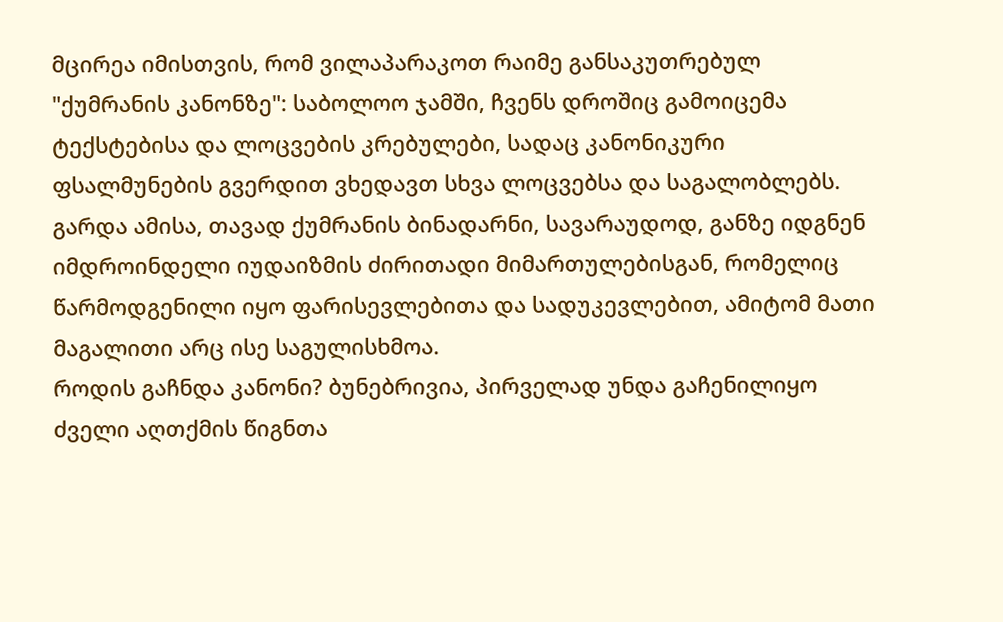მცირეა იმისთვის, რომ ვილაპარაკოთ რაიმე განსაკუთრებულ "ქუმრანის კანონზე": საბოლოო ჯამში, ჩვენს დროშიც გამოიცემა ტექსტებისა და ლოცვების კრებულები, სადაც კანონიკური ფსალმუნების გვერდით ვხედავთ სხვა ლოცვებსა და საგალობლებს. გარდა ამისა, თავად ქუმრანის ბინადარნი, სავარაუდოდ, განზე იდგნენ იმდროინდელი იუდაიზმის ძირითადი მიმართულებისგან, რომელიც წარმოდგენილი იყო ფარისევლებითა და სადუკევლებით, ამიტომ მათი მაგალითი არც ისე საგულისხმოა.
როდის გაჩნდა კანონი? ბუნებრივია, პირველად უნდა გაჩენილიყო ძველი აღთქმის წიგნთა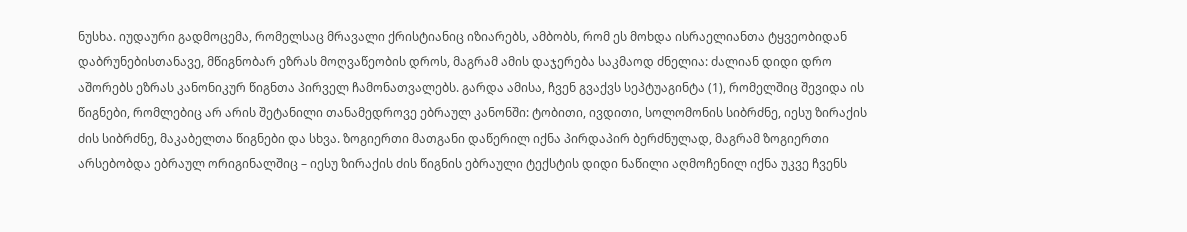ნუსხა. იუდაური გადმოცემა, რომელსაც მრავალი ქრისტიანიც იზიარებს, ამბობს, რომ ეს მოხდა ისრაელიანთა ტყვეობიდან დაბრუნებისთანავე, მწიგნობარ ეზრას მოღვაწეობის დროს, მაგრამ ამის დაჯერება საკმაოდ ძნელია: ძალიან დიდი დრო აშორებს ეზრას კანონიკურ წიგნთა პირველ ჩამონათვალებს. გარდა ამისა, ჩვენ გვაქვს სეპტუაგინტა (1), რომელშიც შევიდა ის წიგნები, რომლებიც არ არის შეტანილი თანამედროვე ებრაულ კანონში: ტობითი, ივდითი, სოლომონის სიბრძნე, იესუ ზირაქის ძის სიბრძნე, მაკაბელთა წიგნები და სხვა. ზოგიერთი მათგანი დაწერილ იქნა პირდაპირ ბერძნულად, მაგრამ ზოგიერთი არსებობდა ებრაულ ორიგინალშიც – იესუ ზირაქის ძის წიგნის ებრაული ტექსტის დიდი ნაწილი აღმოჩენილ იქნა უკვე ჩვენს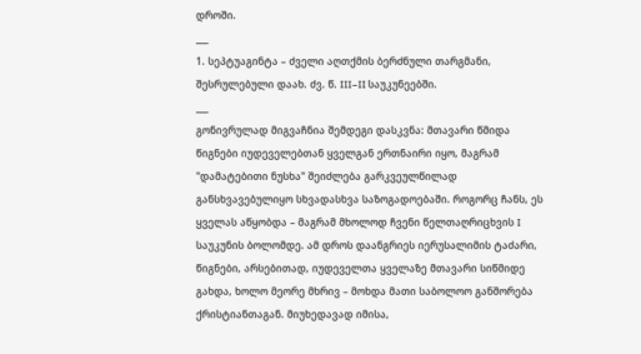დროში.
___
1. სეპტუაგინტა – ძველი აღთქმის ბერძნული თარგმანი, შესრულებული დაახ. ძვ. წ. III–II საუკუნეებში.
___
გონივრულად მიგვაჩნია შემდეგი დასკვნა: მთავარი წმიდა წიგნები იუდეველებთან ყველგან ერთნაირი იყო, მაგრამ "დამატებითი ნუსხა" შეიძლება გარკვეულწილად განსხვავებულიყო სხვადასხვა საზოგადოებაში. როგორც ჩანს, ეს ყველას აწყობდა – მაგრამ მხოლოდ ჩვენი წელთაღრიცხვის I საუკუნის ბოლომდე. ამ დროს დაანგრიეს იერუსალიმის ტაძარი, წიგნები, არსებითად, იუდეველთა ყველაზე მთავარი სიწმიდე გახდა, ხოლო მეორე მხრივ – მოხდა მათი საბოლოო განშორება ქრისტიანთაგან. მიუხედავად იმისა,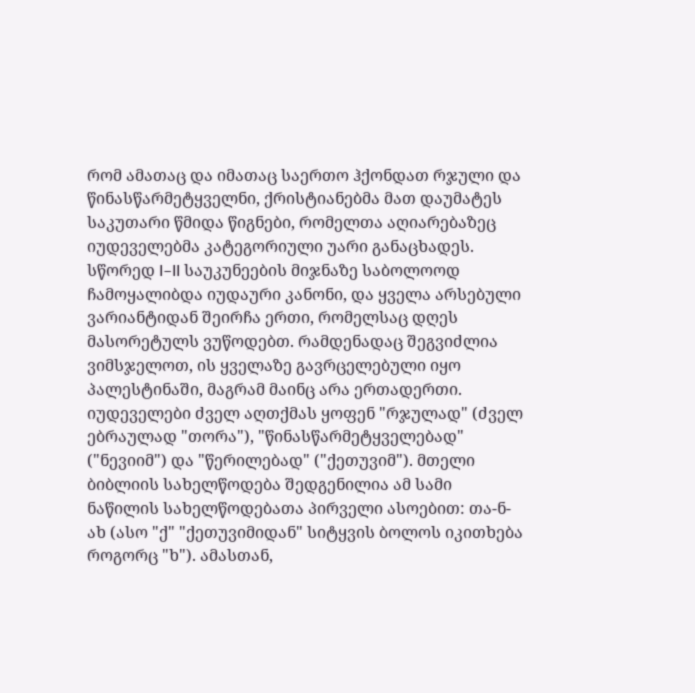რომ ამათაც და იმათაც საერთო ჰქონდათ რჯული და წინასწარმეტყველნი, ქრისტიანებმა მათ დაუმატეს საკუთარი წმიდა წიგნები, რომელთა აღიარებაზეც იუდეველებმა კატეგორიული უარი განაცხადეს.
სწორედ I–II საუკუნეების მიჯნაზე საბოლოოდ ჩამოყალიბდა იუდაური კანონი, და ყველა არსებული ვარიანტიდან შეირჩა ერთი, რომელსაც დღეს მასორეტულს ვუწოდებთ. რამდენადაც შეგვიძლია ვიმსჯელოთ, ის ყველაზე გავრცელებული იყო პალესტინაში, მაგრამ მაინც არა ერთადერთი.
იუდეველები ძველ აღთქმას ყოფენ "რჯულად" (ძველ ებრაულად "თორა"), "წინასწარმეტყველებად" ("ნევიიმ") და "წერილებად" ("ქეთუვიმ"). მთელი ბიბლიის სახელწოდება შედგენილია ამ სამი ნაწილის სახელწოდებათა პირველი ასოებით: თა-ნ-ახ (ასო "ქ" "ქეთუვიმიდან" სიტყვის ბოლოს იკითხება როგორც "ხ"). ამასთან,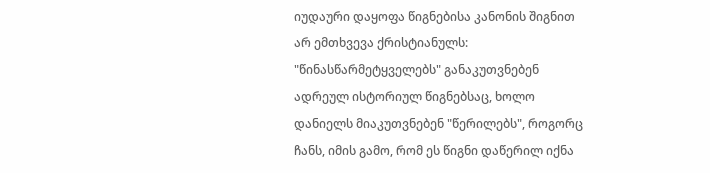იუდაური დაყოფა წიგნებისა კანონის შიგნით არ ემთხვევა ქრისტიანულს: "წინასწარმეტყველებს" განაკუთვნებენ ადრეულ ისტორიულ წიგნებსაც, ხოლო დანიელს მიაკუთვნებენ "წერილებს", როგორც ჩანს, იმის გამო, რომ ეს წიგნი დაწერილ იქნა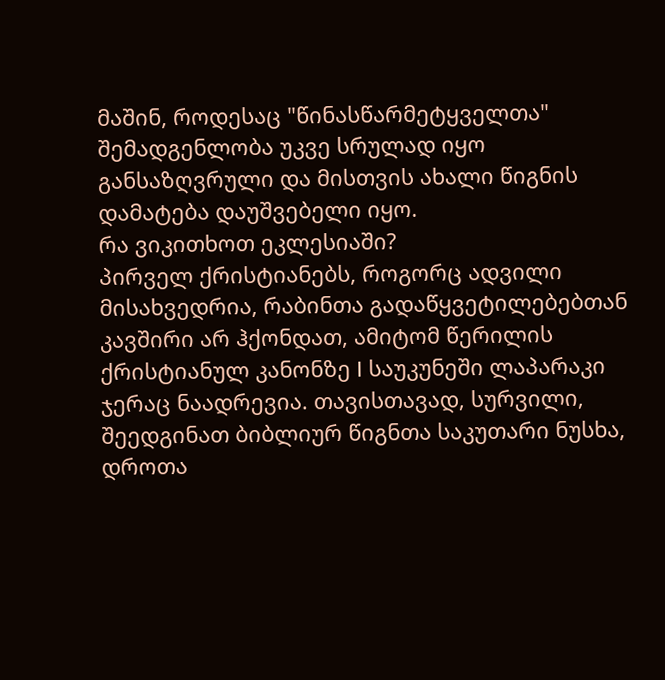მაშინ, როდესაც "წინასწარმეტყველთა" შემადგენლობა უკვე სრულად იყო განსაზღვრული და მისთვის ახალი წიგნის დამატება დაუშვებელი იყო.
რა ვიკითხოთ ეკლესიაში?
პირველ ქრისტიანებს, როგორც ადვილი მისახვედრია, რაბინთა გადაწყვეტილებებთან კავშირი არ ჰქონდათ, ამიტომ წერილის ქრისტიანულ კანონზე I საუკუნეში ლაპარაკი ჯერაც ნაადრევია. თავისთავად, სურვილი, შეედგინათ ბიბლიურ წიგნთა საკუთარი ნუსხა, დროთა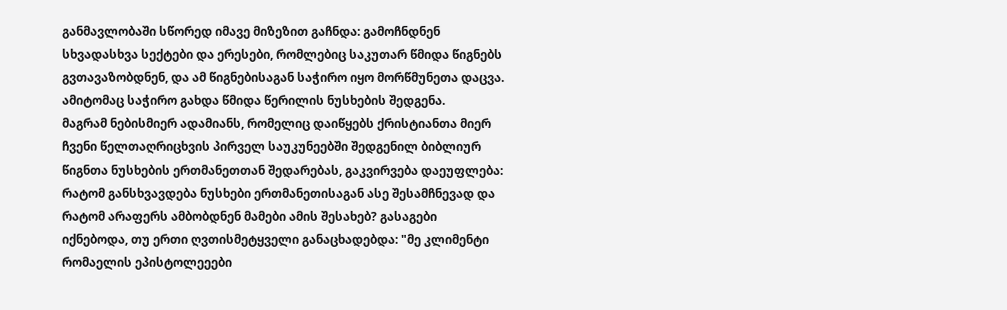განმავლობაში სწორედ იმავე მიზეზით გაჩნდა: გამოჩნდნენ სხვადასხვა სექტები და ერესები, რომლებიც საკუთარ წმიდა წიგნებს გვთავაზობდნენ, და ამ წიგნებისაგან საჭირო იყო მორწმუნეთა დაცვა. ამიტომაც საჭირო გახდა წმიდა წერილის ნუსხების შედგენა.
მაგრამ ნებისმიერ ადამიანს, რომელიც დაიწყებს ქრისტიანთა მიერ ჩვენი წელთაღრიცხვის პირველ საუკუნეებში შედგენილ ბიბლიურ წიგნთა ნუსხების ერთმანეთთან შედარებას, გაკვირვება დაეუფლება: რატომ განსხვავდება ნუსხები ერთმანეთისაგან ასე შესამჩნევად და რატომ არაფერს ამბობდნენ მამები ამის შესახებ? გასაგები იქნებოდა, თუ ერთი ღვთისმეტყველი განაცხადებდა: "მე კლიმენტი რომაელის ეპისტოლეეები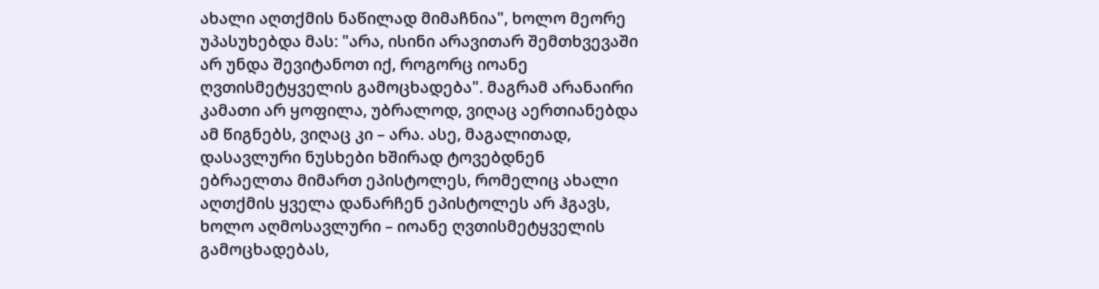ახალი აღთქმის ნაწილად მიმაჩნია", ხოლო მეორე უპასუხებდა მას: "არა, ისინი არავითარ შემთხვევაში არ უნდა შევიტანოთ იქ, როგორც იოანე ღვთისმეტყველის გამოცხადება". მაგრამ არანაირი კამათი არ ყოფილა, უბრალოდ, ვიღაც აერთიანებდა ამ წიგნებს, ვიღაც კი – არა. ასე, მაგალითად, დასავლური ნუსხები ხშირად ტოვებდნენ ებრაელთა მიმართ ეპისტოლეს, რომელიც ახალი აღთქმის ყველა დანარჩენ ეპისტოლეს არ ჰგავს, ხოლო აღმოსავლური – იოანე ღვთისმეტყველის გამოცხადებას,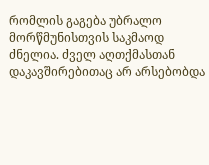რომლის გაგება უბრალო მორწმუნისთვის საკმაოდ ძნელია. ძველ აღთქმასთან დაკავშირებითაც არ არსებობდა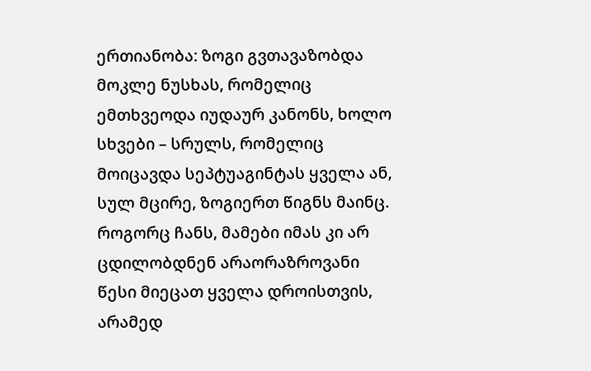ერთიანობა: ზოგი გვთავაზობდა მოკლე ნუსხას, რომელიც ემთხვეოდა იუდაურ კანონს, ხოლო სხვები – სრულს, რომელიც მოიცავდა სეპტუაგინტას ყველა ან, სულ მცირე, ზოგიერთ წიგნს მაინც.
როგორც ჩანს, მამები იმას კი არ ცდილობდნენ არაორაზროვანი წესი მიეცათ ყველა დროისთვის, არამედ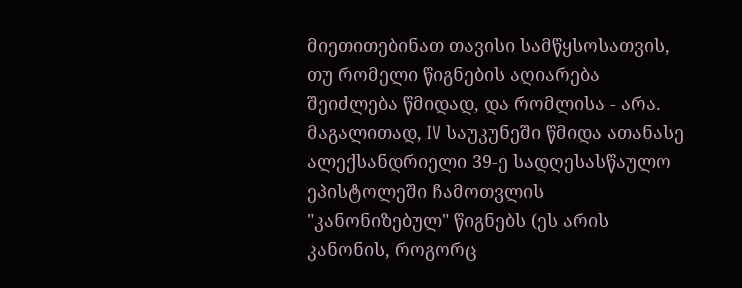მიეთითებინათ თავისი სამწყსოსათვის, თუ რომელი წიგნების აღიარება შეიძლება წმიდად, და რომლისა - არა. მაგალითად, IV საუკუნეში წმიდა ათანასე ალექსანდრიელი 39-ე სადღესასწაულო ეპისტოლეში ჩამოთვლის "კანონიზებულ" წიგნებს (ეს არის კანონის, როგორც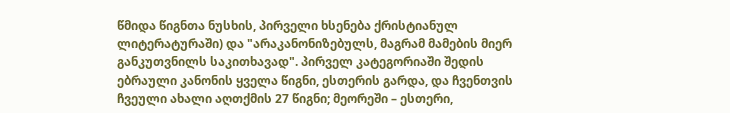წმიდა წიგნთა ნუსხის, პირველი ხსენება ქრისტიანულ ლიტერატურაში) და "არაკანონიზებულს, მაგრამ მამების მიერ განკუთვნილს საკითხავად". პირველ კატეგორიაში შედის ებრაული კანონის ყველა წიგნი, ესთერის გარდა, და ჩვენთვის ჩვეული ახალი აღთქმის 27 წიგნი; მეორეში – ესთერი,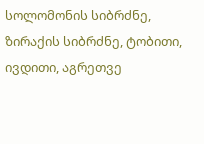სოლომონის სიბრძნე, ზირაქის სიბრძნე, ტობითი, ივდითი, აგრეთვე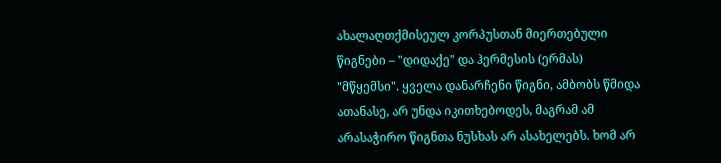ახალაღთქმისეულ კორპუსთან მიერთებული წიგნები – "დიდაქე" და ჰერმესის (ერმას) "მწყემსი". ყველა დანარჩენი წიგნი, ამბობს წმიდა ათანასე, არ უნდა იკითხებოდეს, მაგრამ ამ არასაჭირო წიგნთა ნუსხას არ ასახელებს. ხომ არ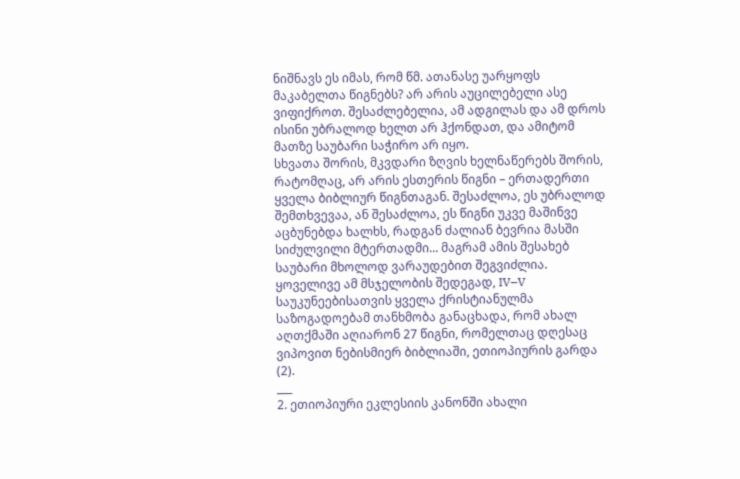ნიშნავს ეს იმას, რომ წმ. ათანასე უარყოფს მაკაბელთა წიგნებს? არ არის აუცილებელი ასე ვიფიქროთ. შესაძლებელია, ამ ადგილას და ამ დროს ისინი უბრალოდ ხელთ არ ჰქონდათ, და ამიტომ მათზე საუბარი საჭირო არ იყო.
სხვათა შორის, მკვდარი ზღვის ხელნაწერებს შორის, რატომღაც, არ არის ესთერის წიგნი – ერთადერთი ყველა ბიბლიურ წიგნთაგან. შესაძლოა, ეს უბრალოდ შემთხვევაა, ან შესაძლოა, ეს წიგნი უკვე მაშინვე აცბუნებდა ხალხს, რადგან ძალიან ბევრია მასში სიძულვილი მტერთადმი... მაგრამ ამის შესახებ საუბარი მხოლოდ ვარაუდებით შეგვიძლია.
ყოველივე ამ მსჯელობის შედეგად, IV–V საუკუნეებისათვის ყველა ქრისტიანულმა საზოგადოებამ თანხმობა განაცხადა, რომ ახალ აღთქმაში აღიარონ 27 წიგნი, რომელთაც დღესაც ვიპოვით ნებისმიერ ბიბლიაში, ეთიოპიურის გარდა (2).
___
2. ეთიოპიური ეკლესიის კანონში ახალი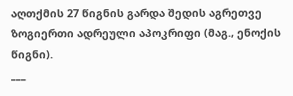აღთქმის 27 წიგნის გარდა შედის აგრეთვე ზოგიერთი ადრეული აპოკრიფი (მაგ., ენოქის წიგნი).
___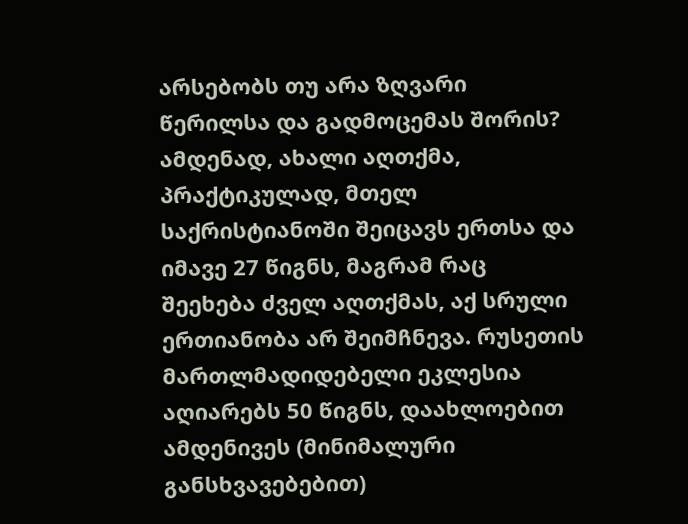არსებობს თუ არა ზღვარი წერილსა და გადმოცემას შორის?
ამდენად, ახალი აღთქმა, პრაქტიკულად, მთელ საქრისტიანოში შეიცავს ერთსა და იმავე 27 წიგნს, მაგრამ რაც შეეხება ძველ აღთქმას, აქ სრული ერთიანობა არ შეიმჩნევა. რუსეთის მართლმადიდებელი ეკლესია აღიარებს 50 წიგნს, დაახლოებით ამდენივეს (მინიმალური განსხვავებებით)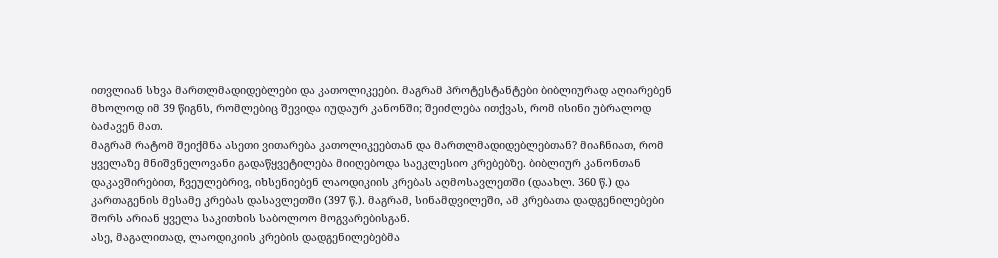ითვლიან სხვა მართლმადიდებლები და კათოლიკეები. მაგრამ პროტესტანტები ბიბლიურად აღიარებენ მხოლოდ იმ 39 წიგნს, რომლებიც შევიდა იუდაურ კანონში; შეიძლება ითქვას, რომ ისინი უბრალოდ ბაძავენ მათ.
მაგრამ რატომ შეიქმნა ასეთი ვითარება კათოლიკეებთან და მართლმადიდებლებთან? მიაჩნიათ, რომ ყველაზე მნიშვნელოვანი გადაწყვეტილება მიიღებოდა საეკლესიო კრებებზე. ბიბლიურ კანონთან დაკავშირებით, ჩვეულებრივ, იხსენიებენ ლაოდიკიის კრებას აღმოსავლეთში (დაახლ. 360 წ.) და კართაგენის მესამე კრებას დასავლეთში (397 წ.). მაგრამ, სინამდვილეში, ამ კრებათა დადგენილებები შორს არიან ყველა საკითხის საბოლოო მოგვარებისგან.
ასე, მაგალითად, ლაოდიკიის კრების დადგენილებებმა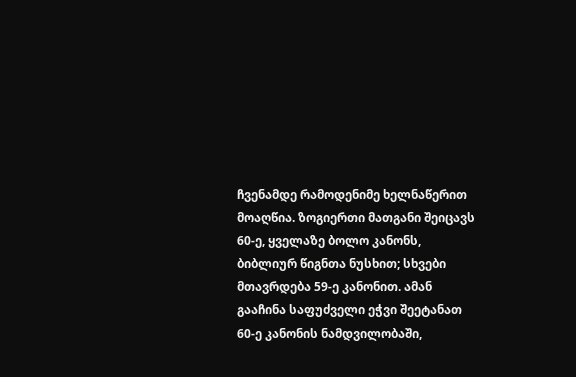ჩვენამდე რამოდენიმე ხელნაწერით მოაღწია. ზოგიერთი მათგანი შეიცავს 60-ე, ყველაზე ბოლო კანონს, ბიბლიურ წიგნთა ნუსხით; სხვები მთავრდება 59-ე კანონით. ამან გააჩინა საფუძველი ეჭვი შეეტანათ 60-ე კანონის ნამდვილობაში,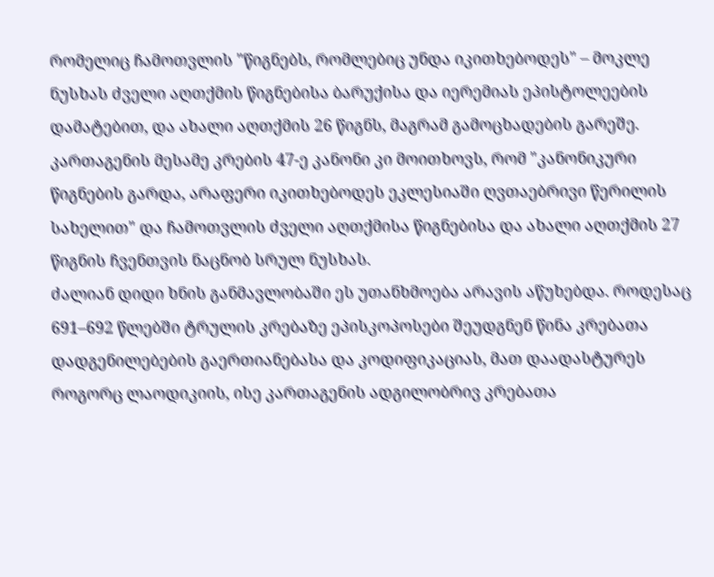რომელიც ჩამოთვლის "წიგნებს, რომლებიც უნდა იკითხებოდეს" – მოკლე ნუსხას ძველი აღთქმის წიგნებისა ბარუქისა და იერემიას ეპისტოლეების დამატებით, და ახალი აღთქმის 26 წიგნს, მაგრამ გამოცხადების გარეშე.
კართაგენის მესამე კრების 47-ე კანონი კი მოითხოვს, რომ "კანონიკური წიგნების გარდა, არაფერი იკითხებოდეს ეკლესიაში ღვთაებრივი წერილის სახელით" და ჩამოთვლის ძველი აღთქმისა წიგნებისა და ახალი აღთქმის 27 წიგნის ჩვენთვის ნაცნობ სრულ ნუსხას.
ძალიან დიდი ხნის განმავლობაში ეს უთანხმოება არავის აწუხებდა. როდესაც 691–692 წლებში ტრულის კრებაზე ეპისკოპოსები შეუდგნენ წინა კრებათა დადგენილებების გაერთიანებასა და კოდიფიკაციას, მათ დაადასტურეს როგორც ლაოდიკიის, ისე კართაგენის ადგილობრივ კრებათა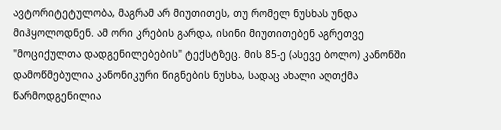ავტორიტეტულობა, მაგრამ არ მიუთითეს, თუ რომელ ნუსხას უნდა მიჰყოლოდნენ. ამ ორი კრების გარდა, ისინი მიუთითებენ აგრეთვე "მოციქულთა დადგენილებების" ტექსტზეც. მის 85-ე (ასევე ბოლო) კანონში დამოწმებულია კანონიკური წიგნების ნუსხა, სადაც ახალი აღთქმა წარმოდგენილია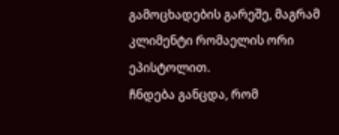გამოცხადების გარეშე, მაგრამ კლიმენტი რომაელის ორი ეპისტოლით.
ჩნდება განცდა, რომ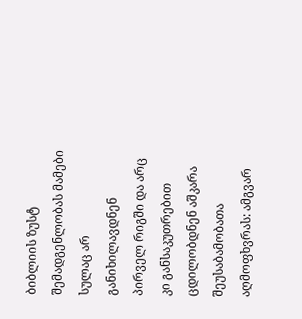ბიბლიის ზუსტ შემადგენლობას მამები სულაც არ განიხილავდნენ პირველ რიგში და არც კი განსაკუთრებით ცდილობდნენ აშკარა შეუსაბამობათა აღმოფხვრას: ამგვარ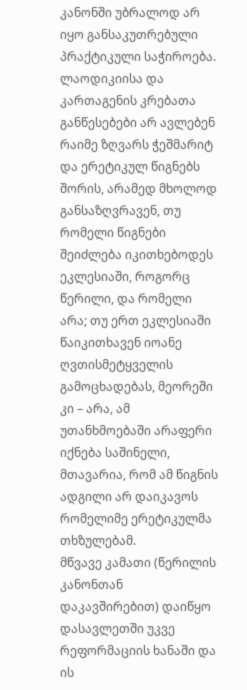კანონში უბრალოდ არ იყო განსაკუთრებული პრაქტიკული საჭიროება. ლაოდიკიისა და კართაგენის კრებათა განწესებები არ ავლებენ რაიმე ზღვარს ჭეშმარიტ და ერეტიკულ წიგნებს შორის, არამედ მხოლოდ განსაზღვრავენ, თუ რომელი წიგნები შეიძლება იკითხებოდეს ეკლესიაში, როგორც წერილი, და რომელი არა; თუ ერთ ეკლესიაში წაიკითხავენ იოანე ღვთისმეტყველის გამოცხადებას, მეორეში კი – არა, ამ უთანხმოებაში არაფერი იქნება საშინელი, მთავარია, რომ ამ წიგნის ადგილი არ დაიკავოს რომელიმე ერეტიკულმა თხზულებამ.
მწვავე კამათი (წერილის კანონთან დაკავშირებით) დაიწყო დასავლეთში უკვე რეფორმაციის ხანაში და ის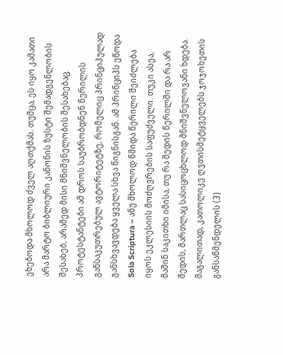ეხებოდა მხოლოდ ძველ აღთქმას. თუმცა, ეს იყო კამათი არა მარტო ბიბლიური კანონის ზუსტი შემადგენლობის შესახებ, არამედ მისი მნიშვნელობის შესახებაც. პროტესტანტები ამ დროს საუბრობდნენ წერილის განსაკუთრებულ ავტორიტეტზე, რომელიც პრინციპულად განსხვავდება ყველა სხვა წიგნისგან. ამ პრინციპს ეწოდა Sola Scriptura – ანუ მხოლოდ წმიდა წერილი შეიძლება იყოს ეკლესიის მოძღვრების საფუძველი. თუკი ასეა, მაშინ საკითხი იმისა, თუ რა შედის წერილში და რა არ შედის, მართლაც სასიცოცხლოდ მნიშვნელოვანი ხდება.
მაგალითად, კათოლიკე ღვთისმეტყველებს ჯოჯოხეთის განსაწმენდელის (3)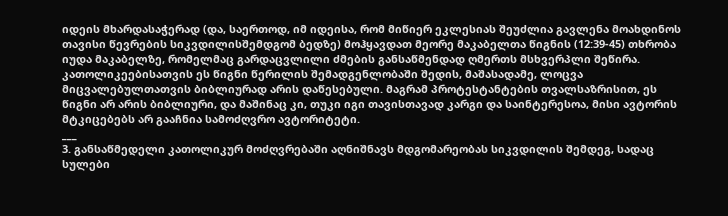იდეის მხარდასაჭერად (და, საერთოდ, იმ იდეისა, რომ მიწიერ ეკლესიას შეუძლია გავლენა მოახდინოს თავისი წევრების სიკვდილისშემდგომ ბედზე) მოჰყავდათ მეორე მაკაბელთა წიგნის (12:39-45) თხრობა იუდა მაკაბელზე, რომელმაც გარდაცვლილი ძმების განსაწმენდად ღმერთს მსხვერპლი შეწირა. კათოლიკეებისათვის ეს წიგნი წერილის შემადგენლობაში შედის, მაშასადამე, ლოცვა მიცვალებულთათვის ბიბლიურად არის დაწესებული. მაგრამ პროტესტანტების თვალსაზრისით, ეს წიგნი არ არის ბიბლიური, და მაშინაც კი, თუკი იგი თავისთავად კარგი და საინტერესოა, მისი ავტორის მტკიცებებს არ გააჩნია სამოძღვრო ავტორიტეტი.
___
3. განსაწმედელი კათოლიკურ მოძღვრებაში აღნიშნავს მდგომარეობას სიკვდილის შემდეგ, სადაც სულები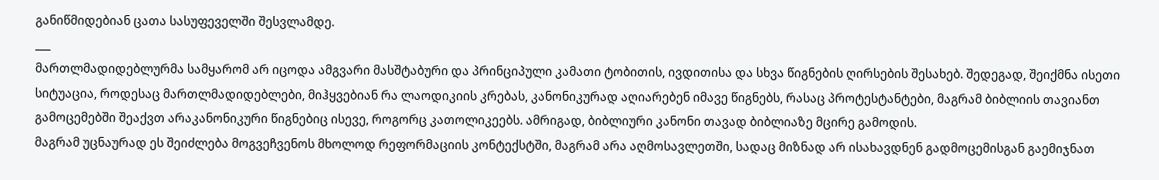განიწმიდებიან ცათა სასუფეველში შესვლამდე.
___
მართლმადიდებლურმა სამყარომ არ იცოდა ამგვარი მასშტაბური და პრინციპული კამათი ტობითის, ივდითისა და სხვა წიგნების ღირსების შესახებ. შედეგად, შეიქმნა ისეთი სიტუაცია, როდესაც მართლმადიდებლები, მიჰყვებიან რა ლაოდიკიის კრებას, კანონიკურად აღიარებენ იმავე წიგნებს, რასაც პროტესტანტები, მაგრამ ბიბლიის თავიანთ გამოცემებში შეაქვთ არაკანონიკური წიგნებიც ისევე, როგორც კათოლიკეებს. ამრიგად, ბიბლიური კანონი თავად ბიბლიაზე მცირე გამოდის.
მაგრამ უცნაურად ეს შეიძლება მოგვეჩვენოს მხოლოდ რეფორმაციის კონტექსტში, მაგრამ არა აღმოსავლეთში, სადაც მიზნად არ ისახავდნენ გადმოცემისგან გაემიჯნათ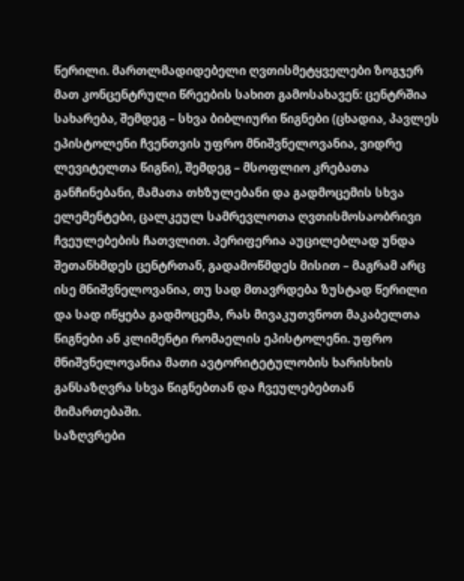წერილი. მართლმადიდებელი ღვთისმეტყველები ზოგჯერ მათ კონცენტრული წრეების სახით გამოსახავენ: ცენტრშია სახარება, შემდეგ – სხვა ბიბლიური წიგნები (ცხადია, პავლეს ეპისტოლენი ჩვენთვის უფრო მნიშვნელოვანია, ვიდრე ლევიტელთა წიგნი), შემდეგ – მსოფლიო კრებათა განჩინებანი, მამათა თხზულებანი და გადმოცემის სხვა ელემენტები, ცალკეულ სამრევლოთა ღვთისმოსაობრივი ჩვეულებების ჩათვლით. პერიფერია აუცილებლად უნდა შეთანხმდეს ცენტრთან, გადამოწმდეს მისით – მაგრამ არც ისე მნიშვნელოვანია, თუ სად მთავრდება ზუსტად წერილი და სად იწყება გადმოცემა, რას მივაკუთვნოთ მაკაბელთა წიგნები ან კლიმენტი რომაელის ეპისტოლენი. უფრო მნიშვნელოვანია მათი ავტორიტეტულობის ხარისხის განსაზღვრა სხვა წიგნებთან და ჩვეულებებთან მიმართებაში.
საზღვრები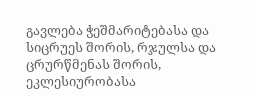გავლება ჭეშმარიტებასა და სიცრუეს შორის, რჯულსა და ცრურწმენას შორის, ეკლესიურობასა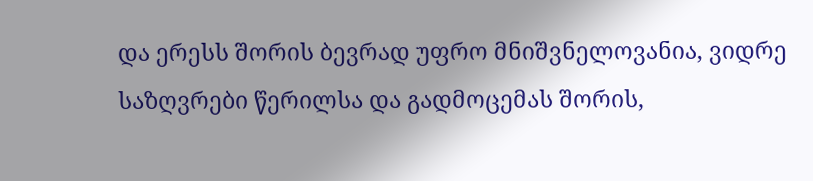და ერესს შორის ბევრად უფრო მნიშვნელოვანია, ვიდრე საზღვრები წერილსა და გადმოცემას შორის,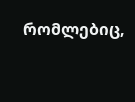რომლებიც,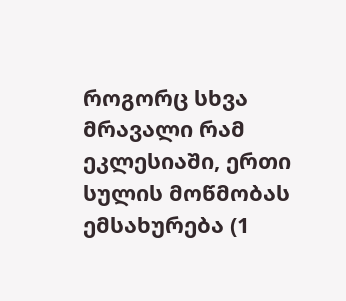როგორც სხვა მრავალი რამ ეკლესიაში, ერთი სულის მოწმობას ემსახურება (1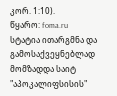კორ. 1:10).
წყარო: foma.ru
სტატია ითარგმნა და გამოსაქვეყნებლად მომზადდა საიტ "აპოკალიფსისის"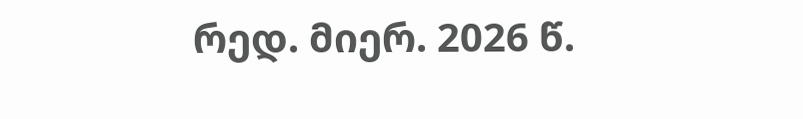რედ. მიერ. 2026 წ.